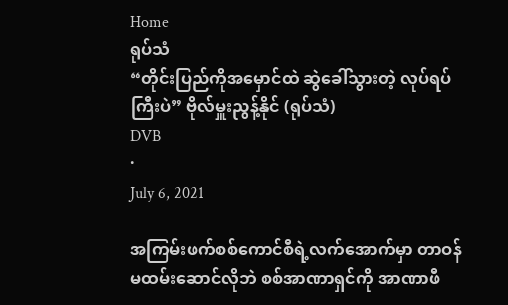Home
ရုပ်သံ
“တိုင်းပြည်ကိုအမှောင်ထဲ ဆွဲခေါ်သွားတဲ့ လုပ်ရပ်ကြီးပဲ” ဗိုလ်မှူးညွန့်နိုင် (ရုပ်သံ)
DVB
·
July 6, 2021

အကြမ်းဖက်စစ်ကောင်စီရဲ့လက်အောက်မှာ တာဝန်မထမ်းဆောင်လိုဘဲ စစ်အာဏာရှင်ကို အာဏာဖီ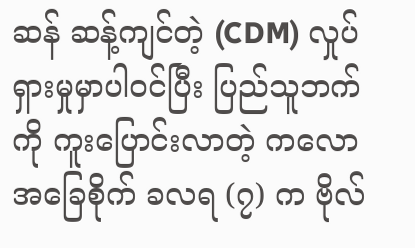ဆန် ဆန့်ကျင်တဲ့ (CDM) လှုပ်ရှားမှုမှာပါဝင်ပြီး ပြည်သူဘက်ကို ကူးပြောင်းလာတဲ့ ကလောအခြေစိုက် ခလရ (၇) က ဗိုလ်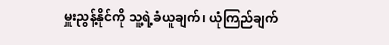မှူးညွန့်နိုင်ကို သူ့ရဲ့ခံယူချက်၊ ယုံကြည်ချက်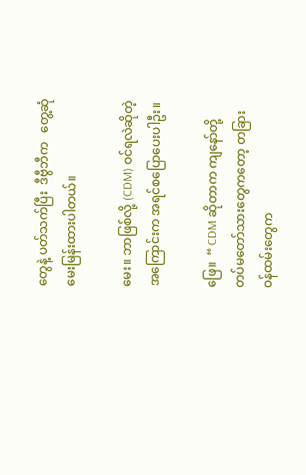တွေနဲ့ ပတ်သက်ပြီး  ဒီဗွီဘီက   တွေ့ဆုံမေးမြန်းထားပါတယ်။

မေး။ ဘာဖြစ်လို့ (CDM) ဝင်ရလဲဆိုတဲ့အကြောင်းက အရင်စပြောပေးပါဦး။

ဖြေ။  “ CDM ဆိုတာက ကျနော်တို့ တပ်မတော်သားတွေကတော့ တခြားဝန်ထမ်းတွေက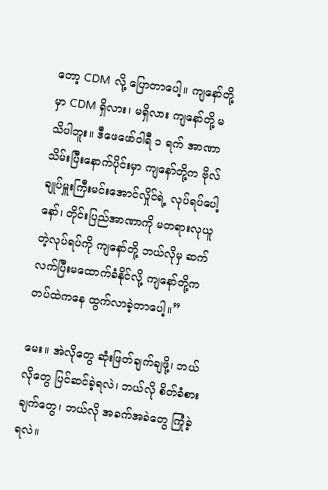တော့ CDM လို့ ပြောတာပေါ့။ ကျနော်တို့မှာ CDM ရှိလား၊ မရှိလား ကျနော်တို့ မသိပါဘူး။ ဒီဖေဖော်ဝါရီ ၁ ရက် အာဏာသိမ်းပြီးနောက်ပိုင်းမှာ ကျနော်တို့က ဗိုလ်ချုပ်မှူးကြီးမင်းအောင်လှိုင်ရဲ့ လုပ်ရပ်ပေါ့နော်၊ တိုင်းပြည်အာဏာကို မတရားလုယူတဲ့လုပ်ရပ်ကို ကျနော်တို့ ဘယ်လိုမှ ဆက်လက်ပြီးမထောက်ခံနိုင်လို့ ကျနော်တို့က တပ်ထဲကနေ ထွက်လာခဲ့တာပေါ့။”

မေး။ အဲလိုတွေ ဆုံးဖြတ်ချက်ချဖို့၊ ဘယ်လိုတွေ ပြင်ဆင်ခဲ့ရလဲ၊ ဘယ်လို စိတ်ခံစားချက်တွေ၊ ဘယ်လို အခက်အခဲတွေ ကြုံခဲ့ရလဲ။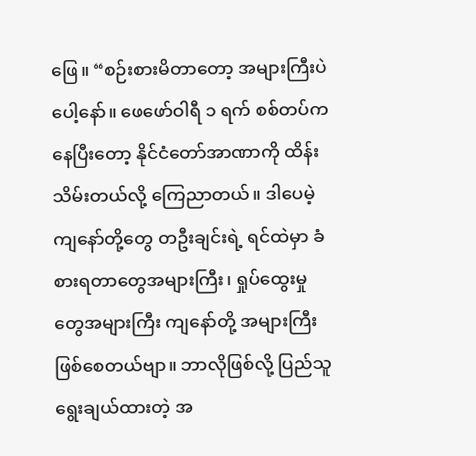ဖြေ။ “စဉ်းစားမိတာတော့ အများကြီးပဲပေါ့နော်။ ဖေဖော်ဝါရီ ၁ ရက် စစ်တပ်ကနေပြီးတော့ နိုင်ငံတော်အာဏာကို ထိန်းသိမ်းတယ်လို့ ကြေညာတယ်။ ဒါပေမဲ့ ကျနော်တို့တွေ တဦးချင်းရဲ့ ရင်ထဲမှာ ခံစားရတာတွေအများကြီး၊ ရှုပ်ထွေးမှုတွေအများကြီး ကျနော်တို့ အများကြီး ဖြစ်စေတယ်ဗျာ။ ဘာလိုဖြစ်လို့ ပြည်သူရွေးချယ်ထားတဲ့ အ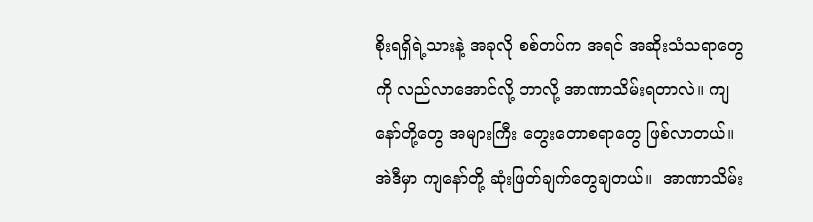စိုးရရှိရဲ့သားနဲ့ အခုလို စစ်တပ်က အရင် အဆိုးသံသရာတွေကို လည်လာအောင်လို့ ဘာလို့ အာဏာသိမ်းရတာလဲ။ ကျနော်တို့တွေ အများကြီး တွေးတောစရာတွေ ဖြစ်လာတယ်။ အဲဒီမှာ ကျနော်တို့ ဆုံးဖြတ်ချက်တွေချတယ်။  အာဏာသိမ်း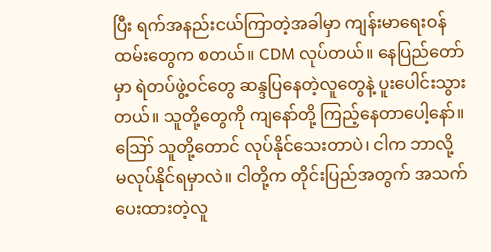ပြီး ရက်အနည်းငယ်ကြာတဲ့အခါမှာ ကျန်းမာရေးဝန်ထမ်းတွေက စတယ်။ CDM လုပ်တယ်။ နေပြည်တော်မှာ ရဲတပ်ဖွဲ့ဝင်တွေ ဆန္ဒပြနေတဲ့လူတွေနဲ့ ပူးပေါင်းသွားတယ်။ သူတို့တွေကို ကျနော်တို့ ကြည့်နေတာပေါ့နော်။ ဪ သူတို့တောင် လုပ်နိုင်သေးတာပဲ၊ ငါက ဘာလို့ မလုပ်နိုင်ရမှာလဲ။ ငါတို့က တိုင်းပြည်အတွက် အသက်ပေးထားတဲ့လူ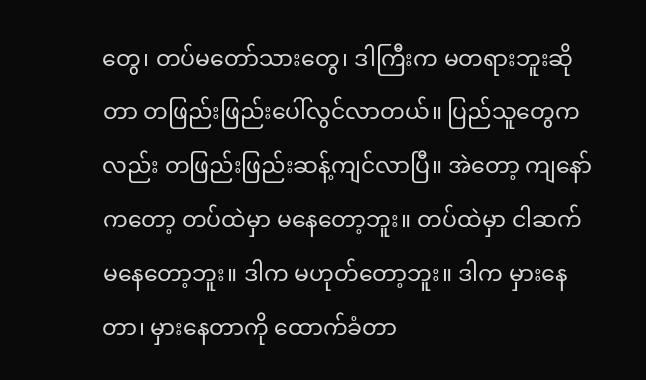တွေ၊ တပ်မတော်သားတွေ၊ ဒါကြီးက မတရားဘူးဆိုတာ တဖြည်းဖြည်းပေါ်လွင်လာတယ်။ ပြည်သူတွေကလည်း တဖြည်းဖြည်းဆန့်ကျင်လာပြီ။ အဲတော့ ကျနော်ကတော့ တပ်ထဲမှာ မနေတော့ဘူး။ တပ်ထဲမှာ ငါဆက်မနေတော့ဘူး။ ဒါက မဟုတ်တော့ဘူး။ ဒါက မှားနေတာ၊ မှားနေတာကို ထောက်ခံတာ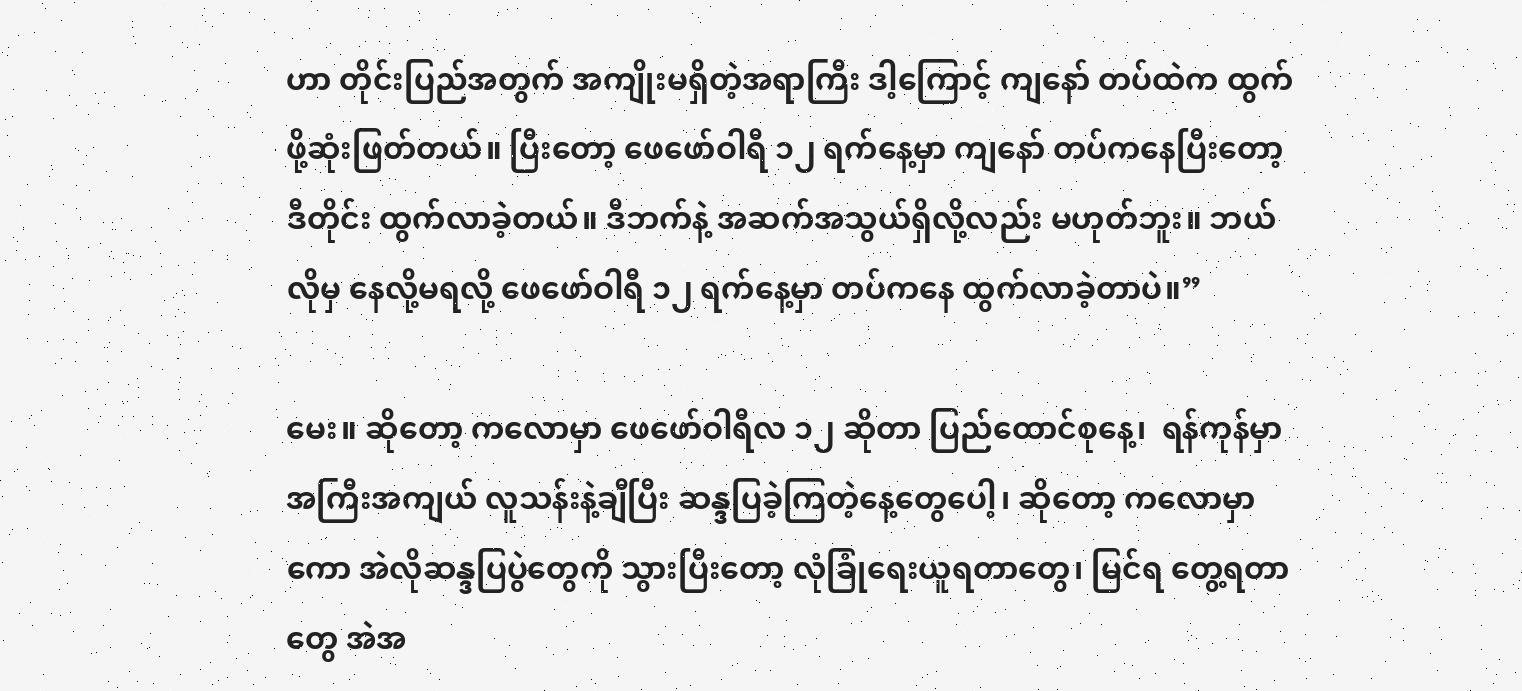ဟာ တိုင်းပြည်အတွက် အကျိုးမရှိတဲ့အရာကြီး ဒါ့ကြောင့် ကျနော် တပ်ထဲက ထွက်ဖို့ဆုံးဖြတ်တယ်။ ပြီးတော့ ဖေဖော်ဝါရီ ၁၂ ရက်နေ့မှာ ကျနော် တပ်ကနေပြီးတော့ ဒီတိုင်း ထွက်လာခဲ့တယ်။ ဒီဘက်နဲ့ အဆက်အသွယ်ရှိလို့လည်း မဟုတ်ဘူး။ ဘယ်လိုမှ နေလို့မရလို့ ဖေဖော်ဝါရီ ၁၂ ရက်နေ့မှာ တပ်ကနေ ထွက်လာခဲ့တာပဲ။”

မေး။ ဆိုတော့ ကလောမှာ ဖေဖော်ဝါရီလ ၁၂ ဆိုတာ ပြည်ထောင်စုနေ့၊  ရန်ကုန်မှာ အကြီးအကျယ် လူသန်းနဲ့ချီပြီး ဆန္ဒပြခဲ့ကြတဲ့နေ့တွေပေါ့၊ ဆိုတော့ ကလောမှာကော အဲလိုဆန္ဒပြပွဲတွေကို သွားပြီးတော့ လုံခြုံရေးယူရတာတွေ၊ မြင်ရ တွေ့ရတာတွေ အဲအ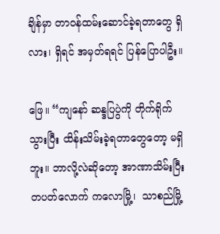ချိန်မှာ တာဝန်ထမ်းဆောင်ခဲ့ရတာတွေ ရှိလား၊ ရှိရင် အမှတ်ရရင် ပြန်ပြောပါဦး။

ဖြေ။ “ကျနော် ဆန္ဒပြပွဲကို တိုက်ရိုက်သွားပြီး ထိန်းသိမ်းခဲ့ရတာတွေတော့ မရှိဘူး။ ဘာလို့လဲဆိုတော့ အာဏာသိမ်းပြီး တပတ်လောက် ကလောမြို့၊  သာစည်မြို့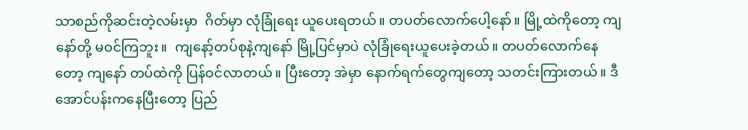သာစည်ကိုဆင်းတဲ့လမ်းမှာ  ဂိတ်မှာ လုံခြုံရေး ယူပေးရတယ်။ တပတ်လောက်ပေါ့နော်။ မြို့ထဲကိုတော့ ကျနော်တို့ မဝင်ကြဘူး။  ကျနော့်တပ်စုနဲ့ကျနော် မြို့ပြင်မှာပဲ လုံခြုံရေးယူပေးခဲ့တယ်။ တပတ်လောက်နေတော့ ကျနော် တပ်ထဲကို ပြန်ဝင်လာတယ်။ ပြီးတော့ အဲမှာ နောက်ရက်တွေကျတော့ သတင်းကြားတယ်။ ဒီအောင်ပန်းကနေပြီးတော့ ပြည်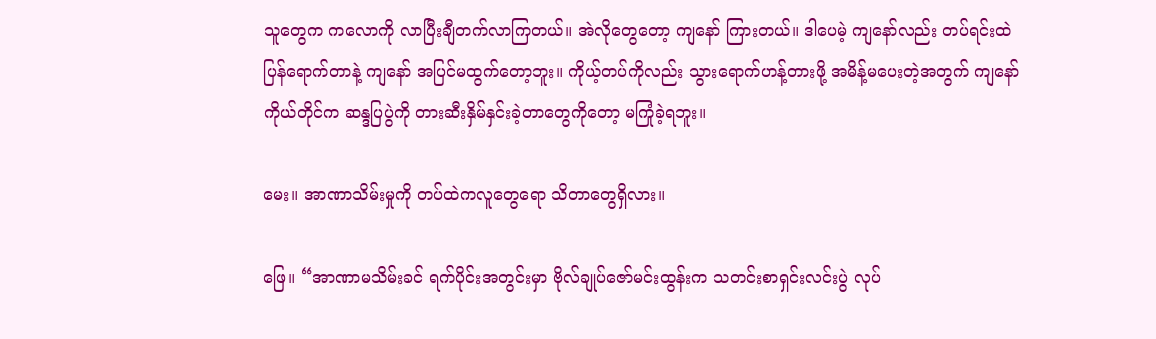သူတွေက ကလောကို လာပြီးချီတက်လာကြတယ်။ အဲလိုတွေတော့ ကျနော် ကြားတယ်။ ဒါပေမဲ့ ကျနော်လည်း တပ်ရင်းထဲ ပြန်ရောက်တာနဲ့ ကျနော် အပြင်မထွက်တော့ဘူး။ ကိုယ့်တပ်ကိုလည်း သွားရောက်ဟန့်တားဖို့ အမိန့်မပေးတဲ့အတွက် ကျနော်ကိုယ်တိုင်က ဆန္ဒပြပွဲကို တားဆီးနှိမ်နှင်းခဲ့တာတွေကိုတော့ မကြုံခဲ့ရဘူး။

မေး။ အာဏာသိမ်းမှုကို တပ်ထဲကလူတွေရော သိတာတွေရှိလား။

ဖြေ။ “အာဏာမသိမ်းခင် ရက်ပိုင်းအတွင်းမှာ ဗိုလ်ချုပ်ဇော်မင်းထွန်းက သတင်းစာရှင်းလင်းပွဲ လုပ်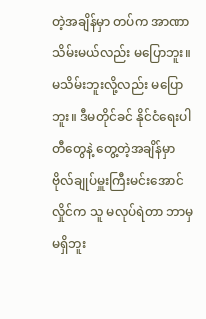တဲ့အချိန်မှာ တပ်က အာဏာသိမ်းမယ်လည်း မပြောဘူး။ မသိမ်းဘူးလို့လည်း မပြောဘူး။ ဒီမတိုင်ခင် နိုင်ငံရေးပါတီတွေနဲ့ တွေ့တဲ့အချိန်မှာ ဗိုလ်ချုပ်မှူးကြီးမင်းအောင်လှိုင်က သူ မလုပ်ရဲတာ ဘာမှမရှိဘူး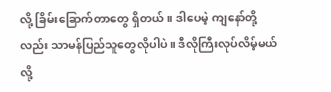လို့ ခြိမ်းခြောက်တာတွေ ရှိတယ်။ ဒါပေမဲ့ ကျနော်တို့လည်း သာမန်ပြည်သူတွေလိုပါပဲ။ ဒီလိုကြီးလုပ်လိမ့်မယ်လို့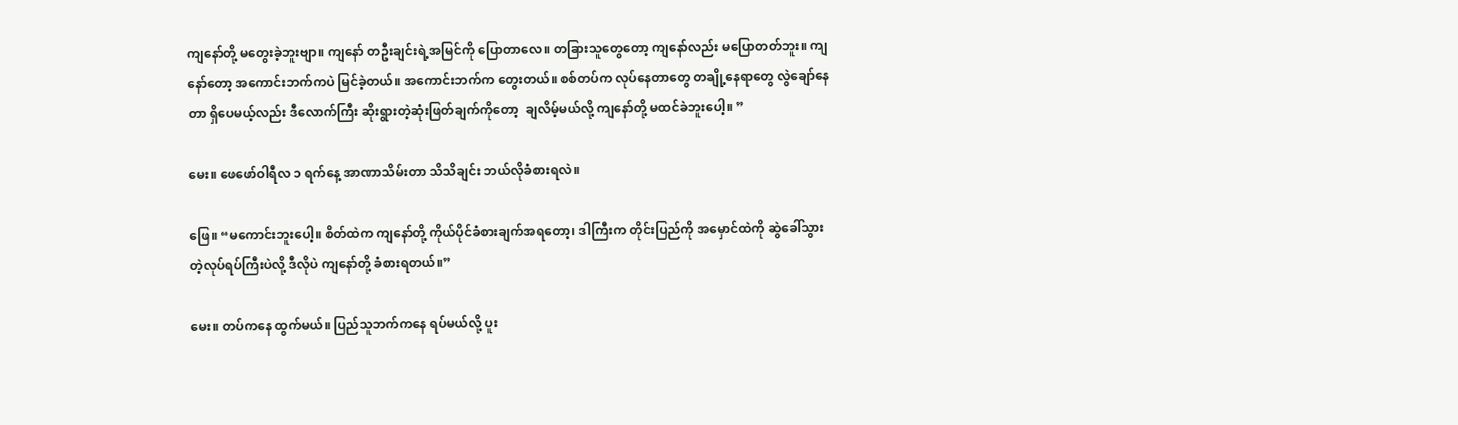ကျနော်တို့ မတွေးခဲ့ဘူးဗျာ။ ကျနော် တဦးချင်းရဲ့အမြင်ကို ပြောတာလေ။ တခြားသူတွေတော့ ကျနော်လည်း မပြောတတ်ဘူး။ ကျနော်တော့ အကောင်းဘက်ကပဲ မြင်ခဲ့တယ်။ အကောင်းဘက်က တွေးတယ်။ စစ်တပ်က လုပ်နေတာတွေ တချို့နေရာတွေ လွဲချော်နေတာ ရှိပေမယ့်လည်း ဒီလောက်ကြီး ဆိုးရွားတဲ့ဆုံးဖြတ်ချက်ကိုတော့  ချလိမ့်မယ်လို့ ကျနော်တို့ မထင်ခဲဘူးပေါ့။ ”

မေး။ ဖေဖော်ဝါရီလ ၁ ရက်နေ့ အာဏာသိမ်းတာ သိသိချင်း ဘယ်လိုခံစားရလဲ။

ဖြေ။ “မကောင်းဘူးပေါ့။ စိတ်ထဲက ကျနော်တို့ ကိုယ်ပိုင်ခံစားချက်အရတော့၊ ဒါကြီးက တိုင်းပြည်ကို အမှောင်ထဲကို ဆွဲခေါ်သွားတဲ့လုပ်ရပ်ကြီးပဲလို့ ဒီလိုပဲ ကျနော်တို့ ခံစားရတယ်။”

မေး။ တပ်ကနေ ထွက်မယ်။ ပြည်သူဘက်ကနေ ရပ်မယ်လို့ ပူး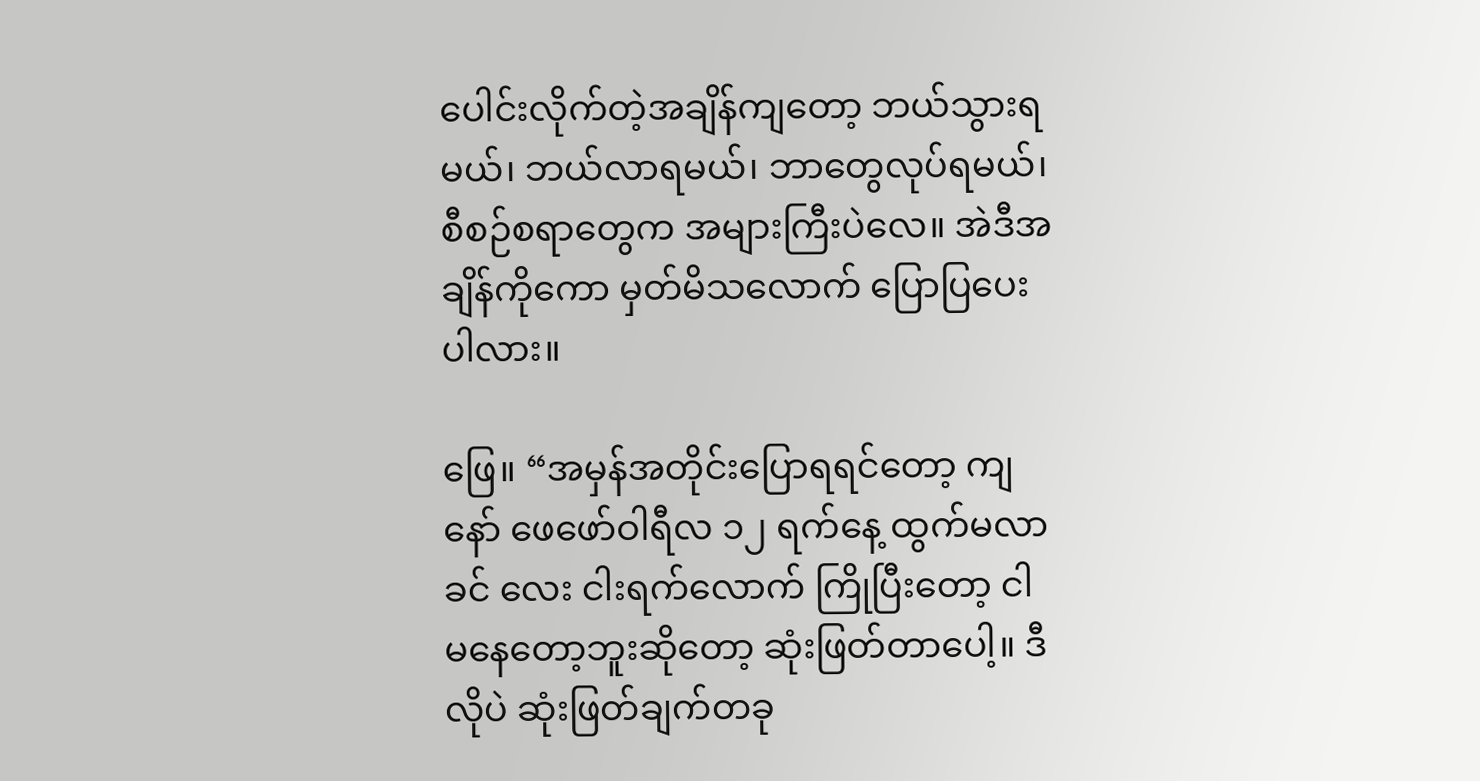ပေါင်းလိုက်တဲ့အချိန်ကျတော့ ဘယ်သွားရမယ်၊ ဘယ်လာရမယ်၊ ဘာတွေလုပ်ရမယ်၊ စီစဉ်စရာတွေက အများကြီးပဲလေ။ အဲဒီအချိန်ကိုကော မှတ်မိသလောက် ပြောပြပေးပါလား။

ဖြေ။ “အမှန်အတိုင်းပြောရရင်တော့ ကျနော် ဖေဖော်ဝါရီလ ၁၂ ရက်နေ့ ထွက်မလာခင် လေး ငါးရက်လောက် ကြိုပြီးတော့ ငါမနေတော့ဘူးဆိုတော့ ဆုံးဖြတ်တာပေါ့။ ဒီလိုပဲ ဆုံးဖြတ်ချက်တခု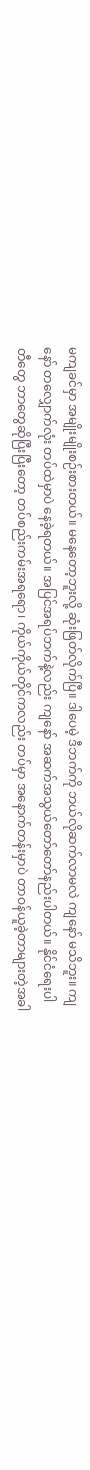မကျခင်မှာ အမျိုးမျိုးစဉ်းစားတယ်။ မနေတော့ဘူးလို့ ဆုံးဖြတ်လိုက်ပြီ။ ဒါပေမဲ့ ဒီဘက်ကို ဘယ်လိုဆက်လာမလဲ ကျနော် မသိဘူး။ ကျနော် တလျှောက်လုံး တပ်ထဲမှာပဲ နေခဲ့ရတယ်။ အပြင်အရပ်ဘက်နဲ့လည်း ကျနော် အဆက်အသွယ်တော်တော်နည်းပါတယ်။ နိုင်ငံရေးပါတီတွေ ဘာတွေဆိုပြီးပြီးတော့ တပ်စည်းကမ်းအရရော၊ ကိုယ်ကိုယ်တိုင်ကလည်း တပ်မှာ အနောက်တန်းမှာပဲ တာဝန်ယူခဲ့တာများတဲ့အခါ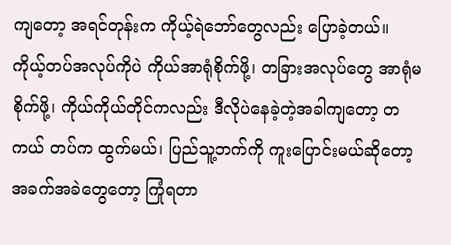ကျတော့ အရင်တုန်းက ကိုယ့်ရဲဘော်တွေလည်း ပြောခဲ့တယ်။ ကိုယ့်တပ်အလုပ်ကိုပဲ ကိုယ်အာရုံစိုက်ဖို့၊ တခြားအလုပ်တွေ အာရုံမစိုက်ဖို့၊ ကိုယ်ကိုယ်တိုင်ကလည်း ဒီလိုပဲနေခဲ့တဲ့အခါကျတော့ တကယ် တပ်က ထွက်မယ်၊ ပြည်သူ့ဘက်ကို ကူးပြောင်းမယ်ဆိုတော့ အခက်အခဲတွေတော့ ကြုံရတာ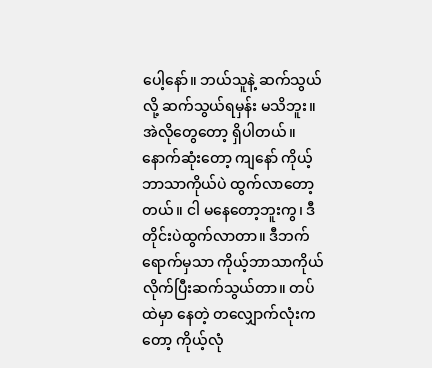ပေါ့နော်။ ဘယ်သူနဲ့ ဆက်သွယ်လို့ ဆက်သွယ်ရမှန်း မသိဘူး။ အဲလိုတွေတော့ ရှိပါတယ်။ နောက်ဆုံးတော့ ကျနော် ကိုယ့်ဘာသာကိုယ်ပဲ ထွက်လာတော့တယ်။ ငါ မနေတော့ဘူးကွ၊ ဒီတိုင်းပဲထွက်လာတာ။ ဒီဘက်ရောက်မှသာ ကိုယ့်ဘာသာကိုယ် လိုက်ပြီးဆက်သွယ်တာ။ တပ်ထဲမှာ နေတဲ့ တလျှောက်လုံးကတော့ ကိုယ့်လုံ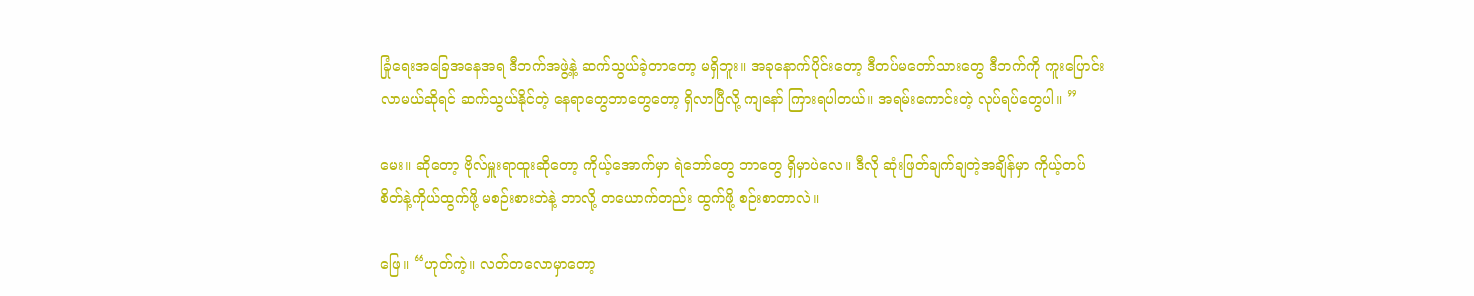ခြုံရေးအခြေအနေအရ ဒီဘက်အဖွဲ့နဲ့ ဆက်သွယ်ခဲ့တာတော့ မရှိဘူး။ အခုနောက်ပိုင်းတော့ ဒီတပ်မတော်သားတွေ ဒီဘက်ကို ကူးပြောင်းလာမယ်ဆိုရင် ဆက်သွယ်နိုင်တဲ့ နေရာတွေဘာတွေတော့ ရှိလာပြီလို့ ကျနော် ကြားရပါတယ်။ အရမ်းကောင်းတဲ့ လုပ်ရပ်တွေပါ။ ”

မေး။ ဆိုတော့ ဗိုလ်မှူးရာထူးဆိုတော့ ကိုယ့်အောက်မှာ ရဲဘော်တွေ ဘာတွေ ရှိမှာပဲလေ။ ဒီလို ဆုံးဖြတ်ချက်ချတဲ့အချိန်မှာ ကိုယ့်တပ်စိတ်နဲ့ကိုယ်ထွက်ဖို့ မစဉ်းစားဘဲနဲ့ ဘာလို့ တယောက်တည်း ထွက်ဖို့ စဉ်းစာတာလဲ။

ဖြေ။ “ဟုတ်ကဲ့။ လတ်တလောမှာတော့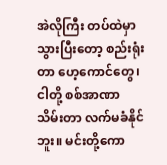အဲလိုကြီး တပ်ထဲမှာသွားပြီးတော့ စည်းရုံးတာ ဟေ့ကောင်တွေ၊ ငါတို့ စစ်အာဏာသိမ်းတာ လက်မခံနိုင်ဘူး။ မင်းတို့ကော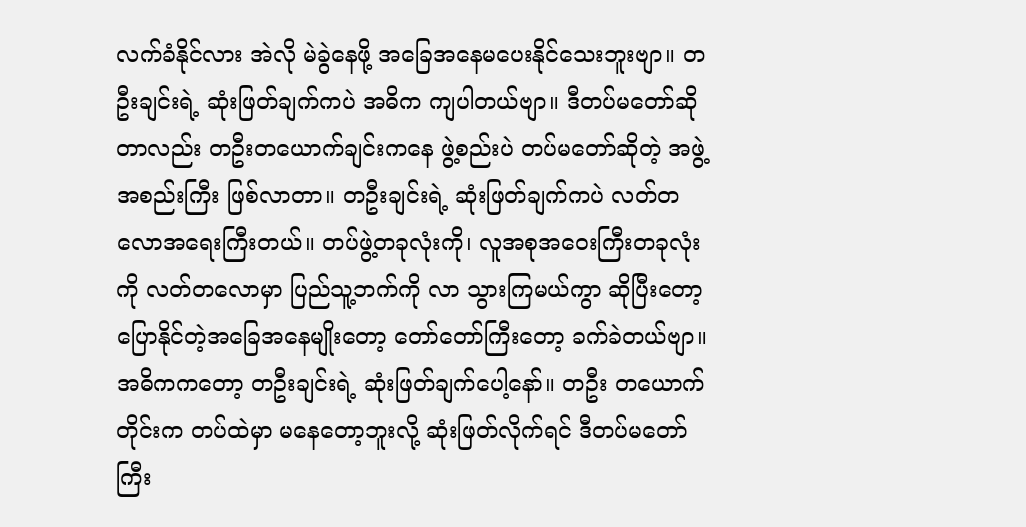လက်ခံနိုင်လား အဲလို မဲခွဲနေဖို့ အခြေအနေမပေးနိုင်သေးဘူးဗျာ။ တဦးချင်းရဲ့ ဆုံးဖြတ်ချက်ကပဲ အဓိက ကျပါတယ်ဗျာ။ ဒီတပ်မတော်ဆိုတာလည်း တဦးတယောက်ချင်းကနေ ဖွဲ့စည်းပဲ တပ်မတော်ဆိုတဲ့ အဖွဲ့အစည်းကြီး ဖြစ်လာတာ။ တဦးချင်းရဲ့ ဆုံးဖြတ်ချက်ကပဲ လတ်တလောအရေးကြီးတယ်။ တပ်ဖွဲ့တခုလုံးကို၊ လူအစုအဝေးကြီးတခုလုံးကို လတ်တလောမှာ ပြည်သူ့ဘက်ကို လာ သွားကြမယ်ကွာ ဆိုပြီးတော့ ပြောနိုင်တဲ့အခြေအနေမျိုးတော့ တော်တော်ကြီးတော့ ခက်ခဲတယ်ဗျာ။ အဓိကကတော့ တဦးချင်းရဲ့ ဆုံးဖြတ်ချက်ပေါ့နော်။ တဦး တယောက်တိုင်းက တပ်ထဲမှာ မနေတော့ဘူးလို့ ဆုံးဖြတ်လိုက်ရင် ဒီတပ်မတော်ကြီး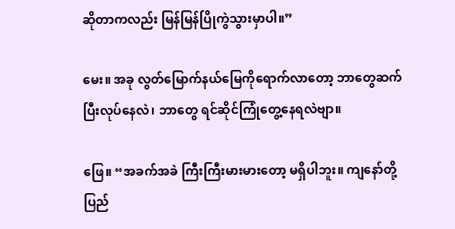ဆိုတာကလည်း မြန်မြန်ပြိုကွဲသွားမှာပါ။”

မေး။ အခု လွတ်မြောက်နယ်မြေကိုရောက်လာတော့ ဘာတွေဆက်ပြီးလုပ်နေလဲ၊ ဘာတွေ ရင်ဆိုင်ကြုံတွေ့နေရလဲဗျာ။

ဖြေ။ “အခက်အခဲ ကြီးကြီးမားမားတော့ မရှိပါဘူး။ ကျနော်တို့ ပြည်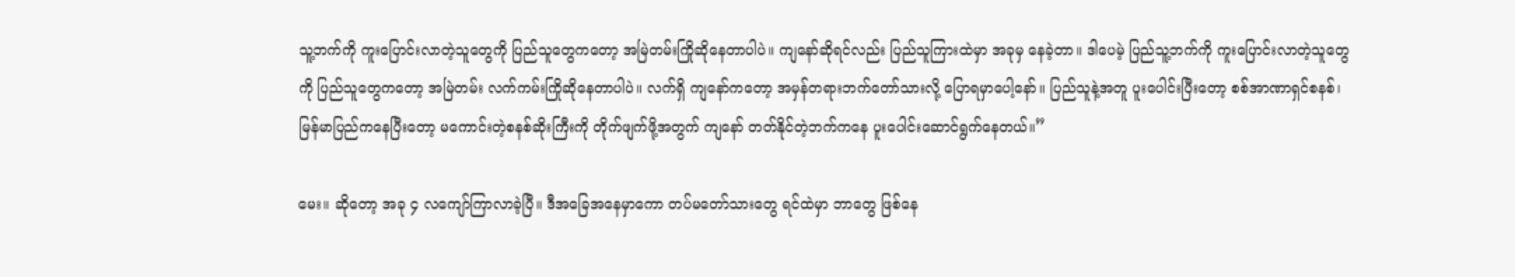သူ့ဘက်ကို ကူးပြောင်းလာတဲ့သူတွေကို ပြည်သူတွေကတော့ အမြဲတမ်းကြိုဆိုနေတာပါပဲ။ ကျနော်ဆိုရင်လည်း ပြည်သူကြားထဲမှာ အခုမှ နေခဲ့တာ။ ဒါပေမဲ့ ပြည်သူ့ဘက်ကို ကူးပြောင်းလာတဲ့သူတွေကို ပြည်သူတွေကတော့ အမြဲတမ်း လက်ကမ်းကြိုဆိုနေတာပါပဲ။ လက်ရှိ ကျနော်ကတော့ အမှန်တရားဘက်တော်သားလို့ ပြောရမှာပေါ့နော်။ ပြည်သူနဲ့အတူ ပူးပေါင်းပြီးတော့ စစ်အာဏာရှင်စနစ်၊ မြန်မာပြည်ကနေပြီးတော့ မကောင်းတဲ့စနစ်ဆိုးကြီးကို တိုက်ဖျက်ဖို့အတွက် ကျနော် တတ်နိုင်တဲ့ဘက်ကနေ ပူးပေါင်းဆောင်ရွက်နေတယ်။”

မေး။ ဆိုတော့ အခု ၄ လကျော်ကြာလာခဲ့ပြီ။ ဒီအခြေအနေမှာကော တပ်မတော်သားတွေ ရင်ထဲမှာ ဘာတွေ ဖြစ်နေ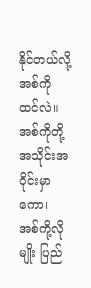နိုင်တယ်လို့ အစ်ကို ထင်လဲ။ အစ်ကိုတို့အသိုင်းအဝိုင်းမှာကော၊  အစ်ကို့လိုမျိုး ပြည်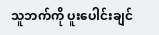သူဘက်ကို ပူးပေါင်းချင်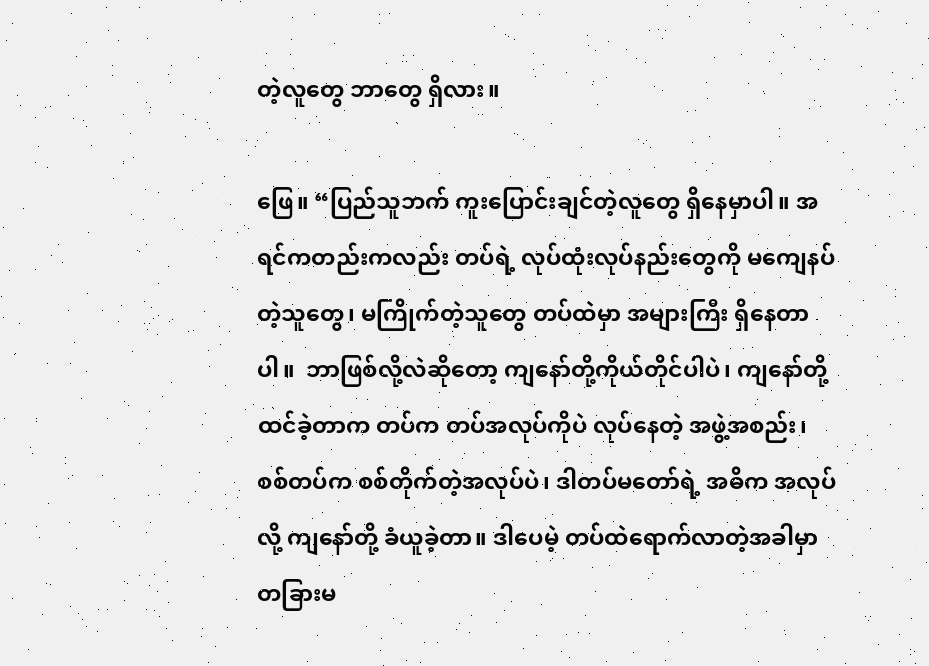တဲ့လူတွေ ဘာတွေ ရှိလား။

ဖြေ။ “ပြည်သူဘက် ကူးပြောင်းချင်တဲ့လူတွေ ရှိနေမှာပါ။ အရင်ကတည်းကလည်း တပ်ရဲ့ လုပ်ထုံးလုပ်နည်းတွေကို မကျေနပ်တဲ့သူတွေ၊ မကြိုက်တဲ့သူတွေ တပ်ထဲမှာ အများကြီး ရှိနေတာပါ။  ဘာဖြစ်လို့လဲဆိုတော့ ကျနော်တို့ကိုယ်တိုင်ပါပဲ၊ ကျနော်တို့ ထင်ခဲ့တာက တပ်က တပ်အလုပ်ကိုပဲ လုပ်နေတဲ့ အဖွဲ့အစည်း၊ စစ်တပ်က စစ်တိုက်တဲ့အလုပ်ပဲ၊ ဒါတပ်မတော်ရဲ့ အဓိက အလုပ်လို့ ကျနော်တို့ ခံယူခဲ့တာ။ ဒါပေမဲ့ တပ်ထဲရောက်လာတဲ့အခါမှာ တခြားမ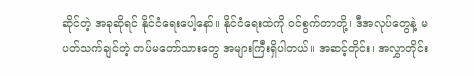ဆိုင်တဲ့ အခုဆိုရင် နိုင်ငံရေးပေါ့နော်။ နိုင်ငံရေးထဲကို ဝင်စွက်တာတို့၊ ဒီအလုပ်တွေနဲ့ မပတ်သက်ချင်တဲ့ တပ်မတော်သားတွေ အများကြီးရှိပါတယ်။ အဆင့်တိုင်း၊ အလွှာတိုင်း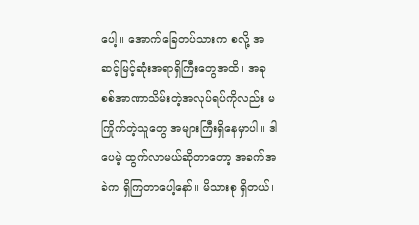ပေါ့။ အောက်ခြေတပ်သားက စလို့ အဆင့်မြင့်ဆုံးအရာရှိကြီးတွေအထိ၊ အခု စစ်အာဏာသိမ်းတဲ့အလုပ်ရပ်ကိုလည်း မကြိုက်တဲ့သူတွေ အများကြီးရှိနေမှာပါ။ ဒါပေမဲ့ ထွက်လာမယ်ဆိုတာတော့ အခက်အခဲက ရှိကြတာပေါ့နော်။ မိသားစု ရှိတယ်၊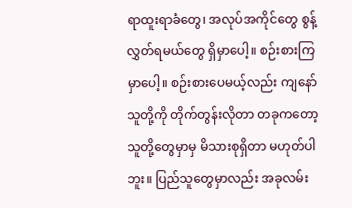ရာထူးရာခံတွေ၊ အလုပ်အကိုင်တွေ စွန့်လွှတ်ရမယ်တွေ ရှိမှာပေါ့။ စဉ်းစားကြမှာပေါ့။ စဉ်းစားပေမယ့်လည်း ကျနော် သူတို့ကို တိုက်တွန်းလိုတာ တခုကတော့ သူတို့တွေမှာမှ မိသားစုရှိတာ မဟုတ်ပါဘူး။ ပြည်သူတွေမှာလည်း အခုလမ်း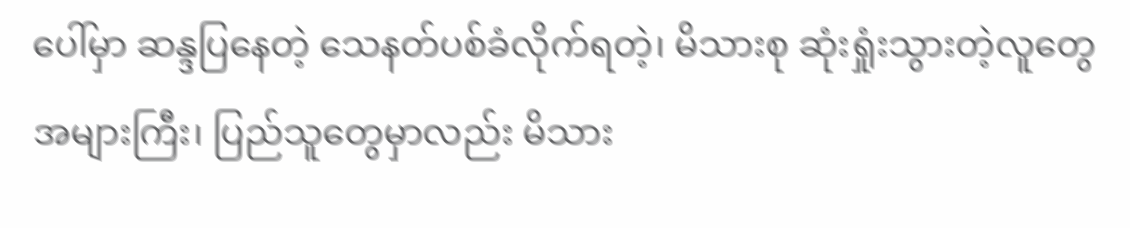ပေါ်မှာ ဆန္ဒပြနေတဲ့ သေနတ်ပစ်ခံလိုက်ရတဲ့၊ မိသားစု ဆုံးရှုံးသွားတဲ့လူတွေ အများကြီး၊ ပြည်သူတွေမှာလည်း မိသား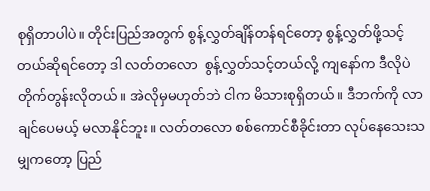စုရှိတာပါပဲ။ တိုင်းပြည်အတွက် စွန့်လွှတ်ချိန်တန်ရင်တော့ စွန့်လွှတ်ဖို့သင့်တယ်ဆိုရင်တော့ ဒါ လတ်တလော  စွန့်လွှတ်သင့်တယ်လို့ ကျနော်က ဒီလိုပဲ တိုက်တွန်းလိုတယ်။ အဲလိုမှမဟုတ်ဘဲ ငါက မိသားစုရှိတယ်။ ဒီဘက်ကို လာချင်ပေမယ့် မလာနိုင်ဘူး။ လတ်တလော စစ်ကောင်စီခိုင်းတာ လုပ်နေသေးသမျှကတော့ ပြည်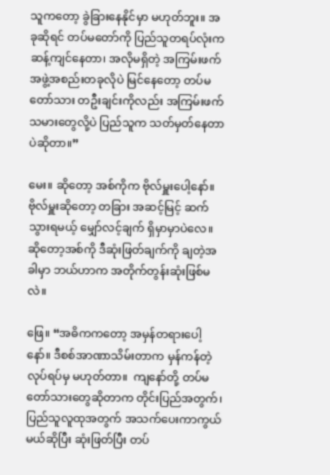သူကတော့ ခွဲခြားနေနိုင်မှာ မဟုတ်ဘူး။ အခုဆိုရင် တပ်မတော်ကို ပြည်သူတရပ်လုံးက ဆန့်ကျင်နေတာ၊ အလိုမရှိတဲ့ အကြမ်းဖက်အဖွဲ့အစည်းတခုလိုပဲ မြင်နေတော့ တပ်မတော်သား တဦးချင်းကိုလည်း အကြမ်းဖက်သမားတွေလို့ပဲ ပြည်သူက သတ်မှတ်နေတာပဲဆိုတာ။”

မေး။ ဆိုတော့ အစ်ကိုက ဗိုလ်မှူးပေါ့နော်။ ဗိုလ်မှူးဆိုတော့ တခြား အဆင့်မြင့် ဆက်သွားရမယ့် မျှော်လင့်ချက် ရှိမှာမှာပဲလေ။ ဆိုတော့အစ်ကို ဒီဆုံးဖြတ်ချက်ကို ချတဲ့အခါမှာ ဘယ်ဟာက အတိုက်တွန်းဆုံးဖြစ်မလဲ။

ဖြေ။ “အဓိကကတော့ အမှန်တရားပေါ့နော်။ ဒီစစ်အာဏာသိမ်းတာက မှန်ကန်တဲ့လုပ်ရပ်မှ မဟုတ်တာ။  ကျနော်တို့ တပ်မတော်သားတွေဆိုတာက တိုင်းပြည်အတွက်၊ ပြည်သူလူထုအတွက် အသက်ပေးကာကွယ်မယ်ဆိုပြီး ဆုံးဖြတ်ပြီး တပ်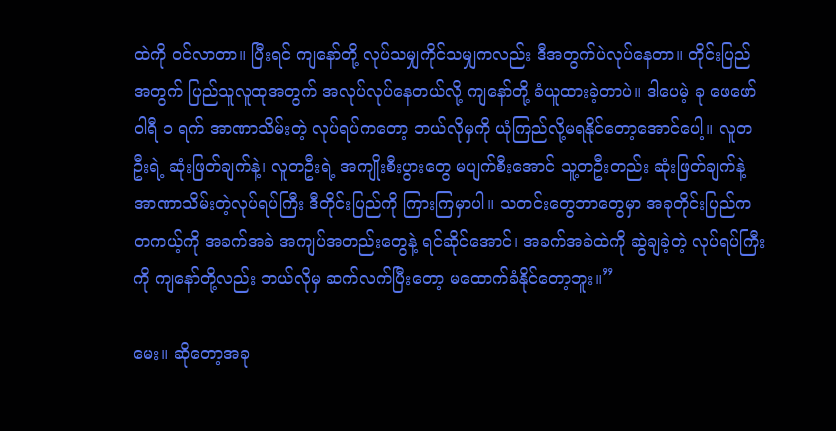ထဲကို ဝင်လာတာ။ ပြီးရင် ကျနော်တို့ လုပ်သမျှကိုင်သမျှကလည်း ဒီအတွက်ပဲလုပ်နေတာ။ တိုင်းပြည်အတွက် ပြည်သူလူထုအတွက် အလုပ်လုပ်နေတယ်လို့ ကျနော်တို့ ခံယူထားခဲ့တာပဲ။ ဒါပေမဲ့ ခု ဖေဖော်ဝါရီ ၁ ရက် အာဏာသိမ်းတဲ့ လုပ်ရပ်ကတော့ ဘယ်လိုမှကို ယုံကြည်လို့မရနိုင်တော့အောင်ပေါ့။ လူတဦးရဲ့ ဆုံးဖြတ်ချက်နဲ့၊ လူတဦးရဲ့ အကျိုးစီးပွားတွေ မပျက်စီးအောင် သူ့တဦးတည်း ဆုံးဖြတ်ချက်နဲ့ အာဏာသိမ်းတဲ့လုပ်ရပ်ကြီး ဒီတိုင်းပြည်ကို ကြားကြမှာပါ။ သတင်းတွေဘာတွေမှာ အခုတိုင်းပြည်က တကယ့်ကို အခက်အခဲ အကျပ်အတည်းတွေနဲ့ ရင်ဆိုင်အောင်၊ အခက်အခဲထဲကို ဆွဲချခဲ့တဲ့ လုပ်ရပ်ကြီးကို ကျနော်တို့လည်း ဘယ်လိုမှ ဆက်လက်ပြီးတော့ မထောက်ခံနိုင်တော့ဘူး။”

မေး။ ဆိုတော့အခု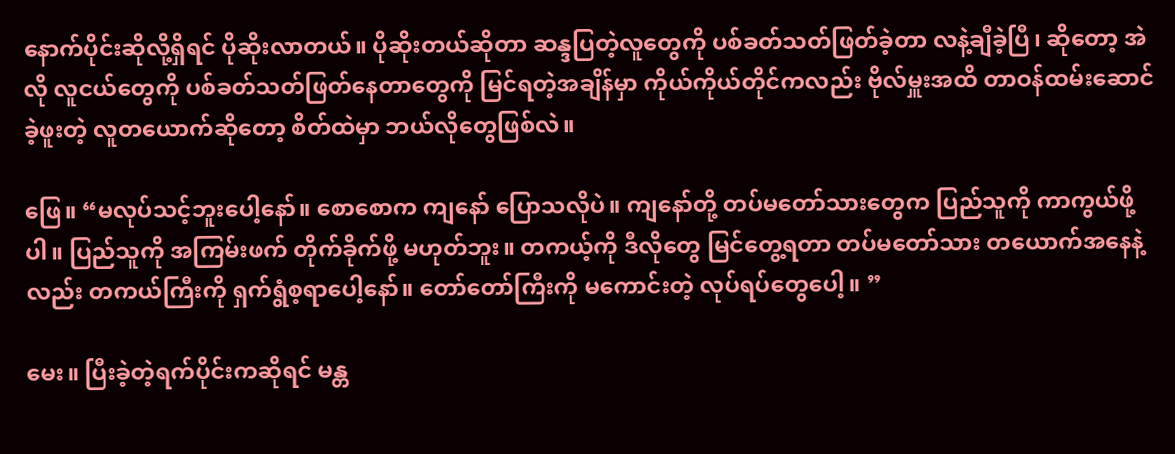နောက်ပိုင်းဆိုလို့ရှိရင် ပိုဆိုးလာတယ်။ ပိုဆိုးတယ်ဆိုတာ ဆန္ဒပြတဲ့လူတွေကို ပစ်ခတ်သတ်ဖြတ်ခဲ့တာ လနဲ့ချီခဲ့ပြီ၊ ဆိုတော့ အဲလို လူငယ်တွေကို ပစ်ခတ်သတ်ဖြတ်နေတာတွေကို မြင်ရတဲ့အချိန်မှာ ကိုယ်ကိုယ်တိုင်ကလည်း ဗိုလ်မှူးအထိ တာဝန်ထမ်းဆောင်ခဲ့ဖူးတဲ့ လူတယောက်ဆိုတော့ စိတ်ထဲမှာ ဘယ်လိုတွေဖြစ်လဲ။

ဖြေ။ “မလုပ်သင့်ဘူးပေါ့နော်။ စောစောက ကျနော် ပြောသလိုပဲ။ ကျနော်တို့ တပ်မတော်သားတွေက ပြည်သူကို ကာကွယ်ဖို့ပါ။ ပြည်သူကို အကြမ်းဖက် တိုက်ခိုက်ဖို့ မဟုတ်ဘူး။ တကယ့်ကို ဒီလိုတွေ မြင်တွေ့ရတာ တပ်မတော်သား တယောက်အနေနဲ့လည်း တကယ်ကြီးကို ရှက်ရွံစ့ရာပေါ့နော်။ တော်တော်ကြီးကို မကောင်းတဲ့ လုပ်ရပ်တွေပေါ့။ ”

မေး။ ပြီးခဲ့တဲ့ရက်ပိုင်းကဆိုရင် မန္တ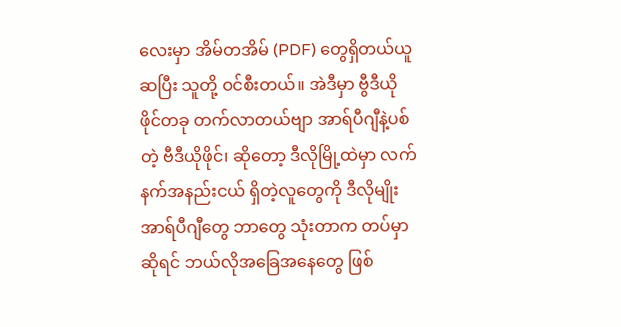လေးမှာ အိမ်တအိမ် (PDF) တွေရှိတယ်ယူဆပြီး သူတို့ ဝင်စီးတယ်။ အဲဒီမှာ ဗွီဒီယိုဖိုင်တခု တက်လာတယ်ဗျာ အာရ်ပီဂျီနဲ့ပစ်တဲ့ ဗီဒီယိုဖိုင်၊ ဆိုတော့ ဒီလိုမြို့ထဲမှာ လက်နက်အနည်းငယ် ရှိတဲ့လူတွေကို ဒီလိုမျိုး အာရ်ပီဂျီတွေ ဘာတွေ သုံးတာက တပ်မှာဆိုရင် ဘယ်လိုအခြေအနေတွေ ဖြစ်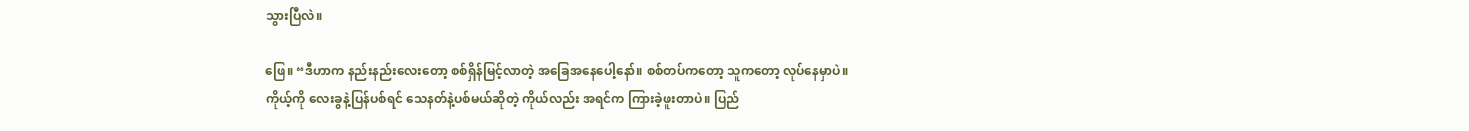သွားပြီလဲ။

ဖြေ။ “ဒီဟာက နည်းနည်းလေးတော့ စစ်ရှိန်မြင့်လာတဲ့ အခြေအနေပေါ့နော်။ စစ်တပ်ကတော့ သူကတော့ လုပ်နေမှာပဲ။ ကိုယ့်ကို လေးခွနဲ့ပြန်ပစ်ရင် သေနတ်နဲ့ပစ်မယ်ဆိုတဲ့ ကိုယ်လည်း အရင်က ကြားခဲ့ဖူးတာပဲ။ ပြည်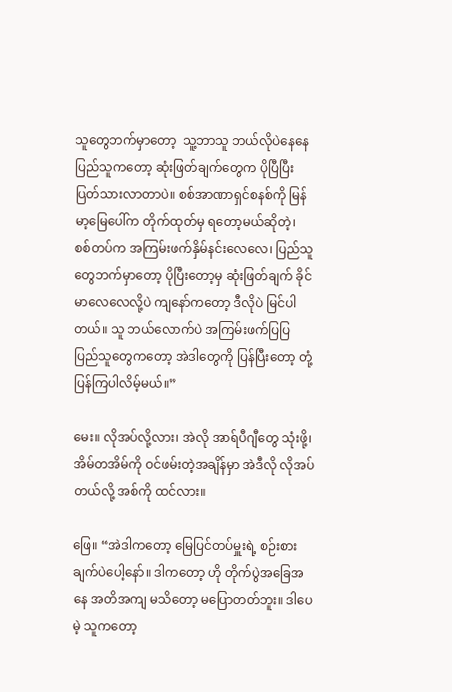သူတွေဘက်မှာတော့  သူ့ဘာသူ ဘယ်လိုပဲနေနေ ပြည်သူကတော့ ဆုံးဖြတ်ချက်တွေက ပိုပြီပြီး ပြတ်သားလာတာပဲ။ စစ်အာဏာရှင်စနစ်ကို မြန်မာ့မြေပေါ်က တိုက်ထုတ်မှ ရတော့မယ်ဆိုတဲ့၊ စစ်တပ်က အကြမ်းဖက်နှိမ်နင်းလေလေ၊ ပြည်သူတွေဘက်မှာတော့ ပိုပြီးတော့မှ ဆုံးဖြတ်ချက် ခိုင်မာလေလေလို့ပဲ ကျနော်ကတော့ ဒီလိုပဲ မြင်ပါတယ်။ သူ ဘယ်လောက်ပဲ အကြမ်းဖက်ပြပြ ပြည်သူတွေကတော့ အဲဒါတွေကို ပြန်ပြီးတော့ တုံ့ပြန်ကြပါလိမ့်မယ်။”

မေး။ လိုအပ်လို့လား၊ အဲလို အာရ်ပီဂျီတွေ သုံးဖို့၊ အိမ်တအိမ်ကို ဝင်ဖမ်းတဲ့အချိန်မှာ အဲဒီလို လိုအပ်တယ်လို့ အစ်ကို ထင်လား။

ဖြေ။ “အဲဒါကတော့ မြေပြင်တပ်မှူးရဲ့ စဉ်းစားချက်ပဲပေါ့နော်။ ဒါကတော့ ဟို တိုက်ပွဲအခြေအနေ အတိအကျ မသိတော့ မပြောတတ်ဘူး။ ဒါပေမဲ့ သူကတော့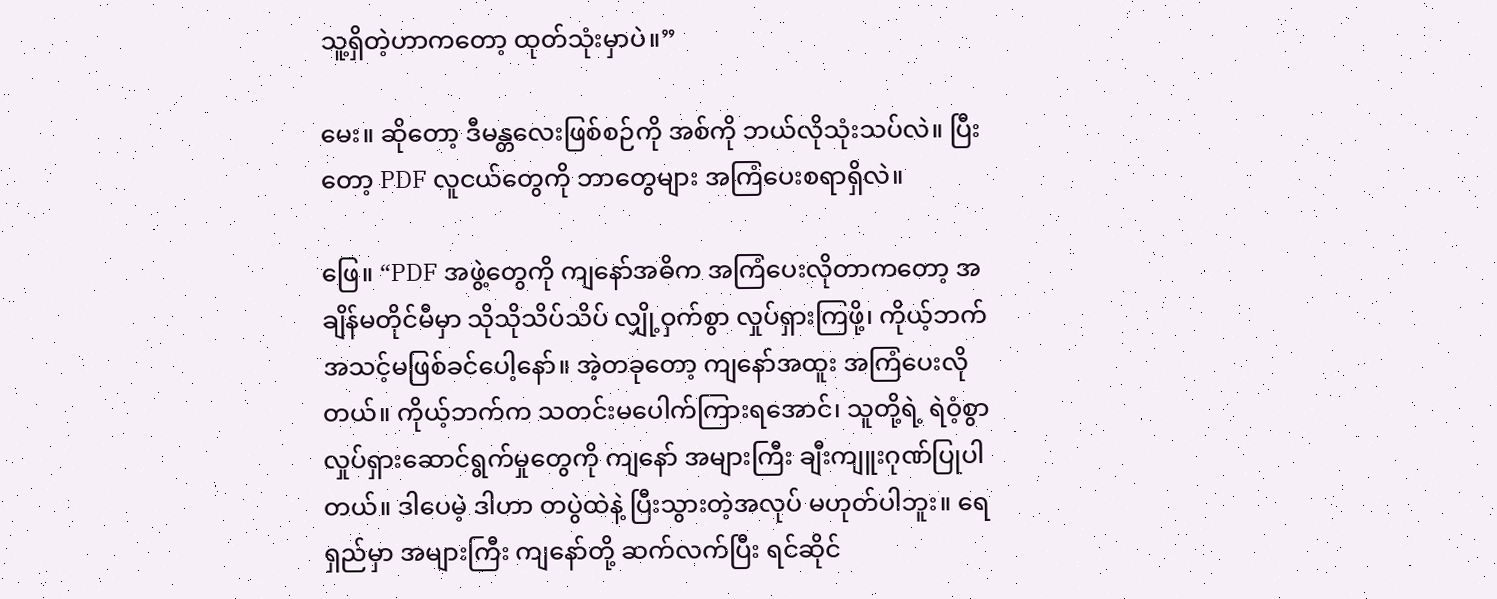သူ့ရှိတဲ့ဟာကတော့ ထုတ်သုံးမှာပဲ။”

မေး။ ဆိုတော့ ဒီမန္တလေးဖြစ်စဉ်ကို အစ်ကို ဘယ်လိုသုံးသပ်လဲ။ ပြီးတော့ PDF လူငယ်တွေကို ဘာတွေများ အကြံပေးစရာရှိလဲ။

ဖြေ။ “PDF အဖွဲ့တွေကို ကျနော်အဓိက အကြံပေးလိုတာကတော့ အချိန်မတိုင်မီမှာ သိုသိုသိပ်သိပ် လျှို့ဝှက်စွာ လှုပ်ရှားကြဖို့၊ ကိုယ့်ဘက် အသင့်မဖြစ်ခင်ပေါ့နော်။ အဲ့တခုတော့ ကျနော်အထူး အကြံပေးလိုတယ်။ ကိုယ့်ဘက်က သတင်းမပေါက်ကြားရအောင်၊ သူတို့ရဲ့ ရဲဝံ့စွာ လှုပ်ရှားဆောင်ရွက်မှုတွေကို ကျနော် အများကြီး ချီးကျူးဂုဏ်ပြုပါတယ်။ ဒါပေမဲ့ ဒါဟာ တပွဲထဲနဲ့ ပြီးသွားတဲ့အလုပ် မဟုတ်ပါဘူး။ ရေရှည်မှာ အများကြီး ကျနော်တို့ ဆက်လက်ပြီး ရင်ဆိုင်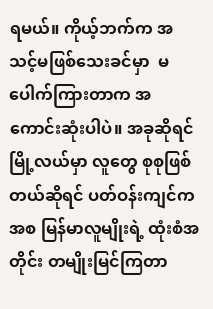ရမယ်။ ကိုယ့်ဘက်က အသင့်မဖြစ်သေးခင်မှာ  မပေါက်ကြားတာက အကောင်းဆုံးပါပဲ။ အခုဆိုရင် မြို့လယ်မှာ လူတွေ စုစုဖြစ်တယ်ဆိုရင် ပတ်ဝန်းကျင်ကအစ မြန်မာလူမျိုးရဲ့ ထုံးစံအတိုင်း တမျိုးမြင်ကြတာ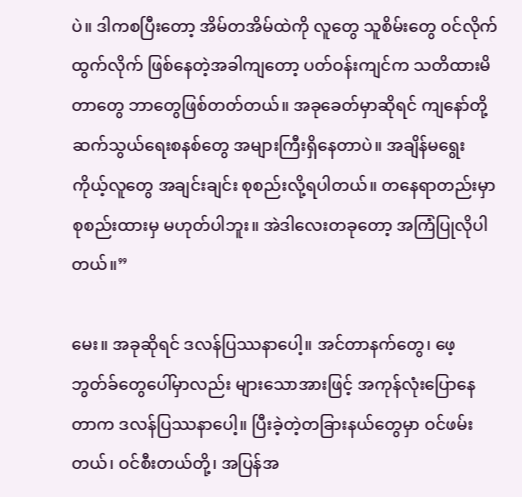ပဲ။ ဒါကစပြီး‌တော့ အိမ်တအိမ်ထဲကို လူတွေ သူစိမ်းတွေ ဝင်လိုက် ထွက်လိုက် ဖြစ်နေတဲ့အခါကျတော့ ပတ်ဝန်းကျင်က သတိထားမိတာတွေ ဘာတွေဖြစ်တတ်တယ်။ အခုခေတ်မှာဆိုရင် ကျနော်တို့ ဆက်သွယ်ရေးစနစ်တွေ အများကြီးရှိနေတာပဲ။ အချိန်မရွေး ကိုယ့်လူတွေ အချင်းချင်း စုစည်းလို့ရပါတယ်။ တနေရာတည်းမှာ စုစည်းထားမှ မဟုတ်ပါဘူး။ အဲဒါလေးတခုတော့ အကြံပြုလိုပါတယ်။”

မေး။ အခုဆိုရင် ဒလန်ပြဿနာပေါ့။ အင်တာနက်တွေ၊ ဖေ့ဘွတ်ခ်တွေပေါ်မှာလည်း များသောအားဖြင့် အကုန်လုံးပြောနေတာက ဒလန်ပြဿနာပေါ့။ ပြီးခဲ့တဲ့တခြားနယ်တွေမှာ ဝင်ဖမ်းတယ်၊ ဝင်စီးတယ်တို့၊ အပြန်အ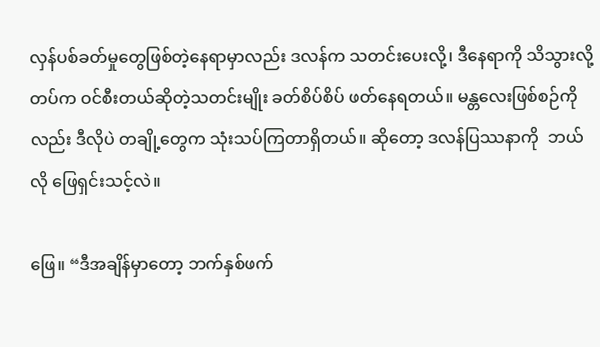လှန်ပစ်ခတ်မှုတွေဖြစ်တဲ့နေရာမှာလည်း ဒလန်က သတင်းပေးလို့၊ ဒီနေရာကို သိသွားလို့ တပ်က ဝင်စီးတယ်ဆိုတဲ့သတင်းမျိုး ခတ်စိပ်စိပ် ဖတ်နေရတယ်။ မန္တလေးဖြစ်စဉ်ကိုလည်း ဒီလိုပဲ တချို့တွေက သုံးသပ်ကြတာရှိတယ်။ ဆိုတော့ ဒလန်ပြဿနာကို  ဘယ်လို ဖြေရှင်းသင့်လဲ။

ဖြေ။ “ဒီအချိန်မှာတော့ ဘက်နှစ်ဖက်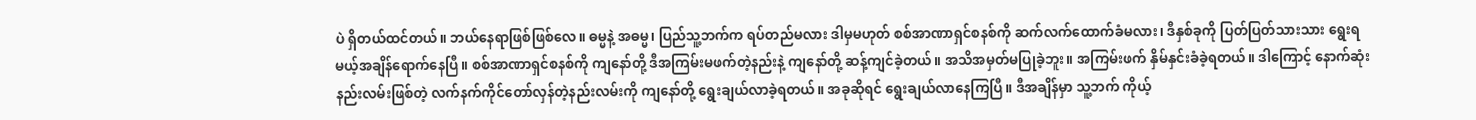ပဲ ရှိတယ်ထင်တယ်။ ဘယ်နေရာဖြစ်ဖြစ်လေ။ ဓမ္မနဲ့ အဓမ္မ၊ ပြည်သူ့ဘက်က ရပ်တည်မလား ဒါမှမဟုတ် စစ်အာဏာရှင်စနစ်ကို ဆက်လက်ထောက်ခံမလား၊ ဒီနှစ်ခုကို ပြတ်ပြတ်သားသား ရွေးရမယ့်အချိန်ရောက်နေပြီ။ စစ်အာဏာရှင်စနစ်ကို ကျနော်တို့ ဒီအကြမ်းမဖက်တဲ့နည်းနဲ့ ကျနော်တို့ ဆန့်ကျင်ခဲ့တယ်။ အသိအမှတ်မပြုခဲ့ဘူး။ အကြမ်းဖက် နှိမ်နှင်းခံခဲ့ရတယ်။ ဒါကြောင့် နောက်ဆုံး နည်းလမ်းဖြစ်တဲ့ လက်နက်ကိုင်တော်လှန်တဲ့နည်းလမ်းကို ကျနော်တို့ ရွေးချယ်လာခဲ့ရတယ်။ အခုဆိုရင် ရွေးချယ်လာနေကြပြီ။ ဒီအချိန်မှာ သူ့ဘက် ကိုယ့်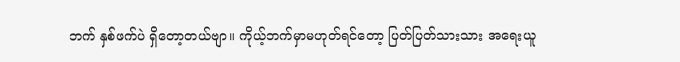ဘက် နှစ်ဖက်ပဲ ရှိတော့တယ်ဗျာ။ ကိုယ့်ဘက်မှာမဟုတ်ရင်တော့ ပြတ်ပြတ်သားသား အရေးယူ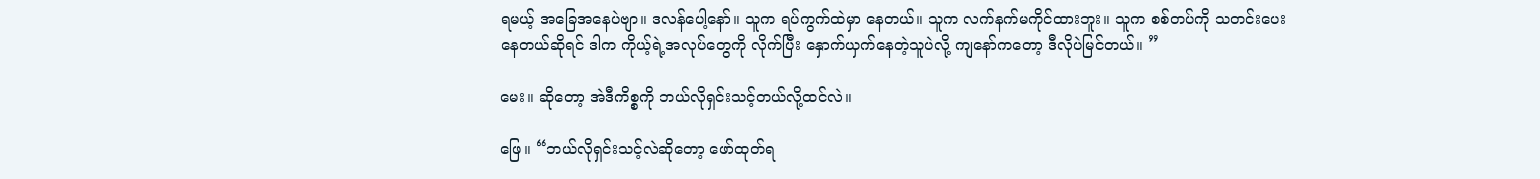ရမယ့် အခြေအနေပဲဗျာ။ ဒလန်ပေါ့နော်။ သူက ရပ်ကွက်ထဲမှာ နေတယ်။ သူက လက်နက်မကိုင်ထားဘူး။ သူက စစ်တပ်ကို သတင်းပေးနေတယ်ဆိုရင် ဒါက ကိုယ့်ရဲ့အလုပ်တွေကို လိုက်ပြီး နှောက်ယှက်နေတဲ့သူပဲလို့ ကျနော်ကတော့ ဒီလိုပဲမြင်တယ်။ ”

မေး။ ဆိုတော့ အဲဒီကိစ္စကို ဘယ်လိုရှင်းသင့်တယ်လို့ထင်လဲ။

ဖြေ။ “ဘယ်လိုရှင်းသင့်လဲဆိုတော့ ဖော်ထုတ်ရ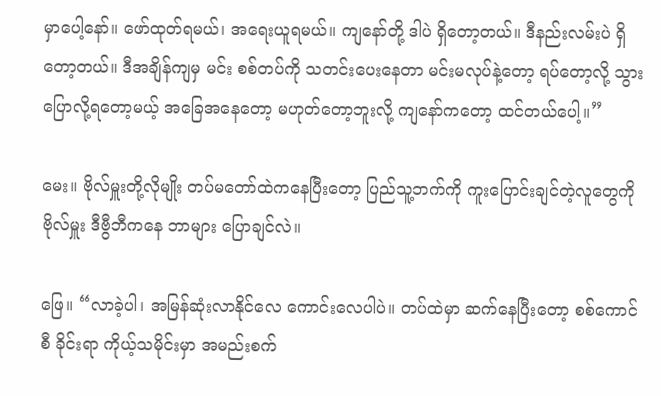မှာပေါ့နော်။ ဖော်ထုတ်ရမယ်၊ အရေးယူရမယ်။ ကျနော်တို့ ဒါပဲ ရှိတော့တယ်။ ဒီနည်းလမ်းပဲ ရှိတော့တယ်။ ဒီအချိန်ကျမှ မင်း စစ်တပ်ကို သတင်းပေးနေတာ မင်းမလုပ်နဲ့တော့ ရပ်တော့လို့ သွားပြောလို့ရတော့မယ့် အခြေအနေတော့ မဟုတ်တော့ဘူးလို့ ကျနော်ကတော့ ထင်တယ်ပေါ့။”

မေး။ ဗိုလ်မှူးတို့လိုမျိုး တပ်မတော်ထဲကနေပြီးတော့ ပြည်သူ့ဘက်ကို ကူးပြောင်းချင်တဲ့လူတွေကို ဗိုလ်မှူး ဒီဗွီဘီကနေ ဘာများ ပြောချင်လဲ။

ဖြေ။ “လာခဲ့ပါ၊ အမြန်ဆုံးလာနိုင်လေ ကောင်းလေပါပဲ။ တပ်ထဲမှာ ဆက်နေပြီးတော့ စစ်ကောင်စီ ခိုင်းရာ ကိုယ့်သမိုင်းမှာ အမည်းစက်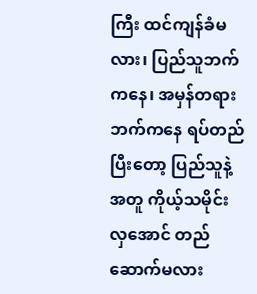ကြီး ထင်ကျန်ခံမလား၊ ပြည်သူဘက်ကနေ၊ အမှန်တရားဘက်ကနေ ရပ်တည်ပြီးတော့ ပြည်သူနဲ့အတူ ကိုယ့်သမိုင်းလှအောင် တည်ဆောက်မလား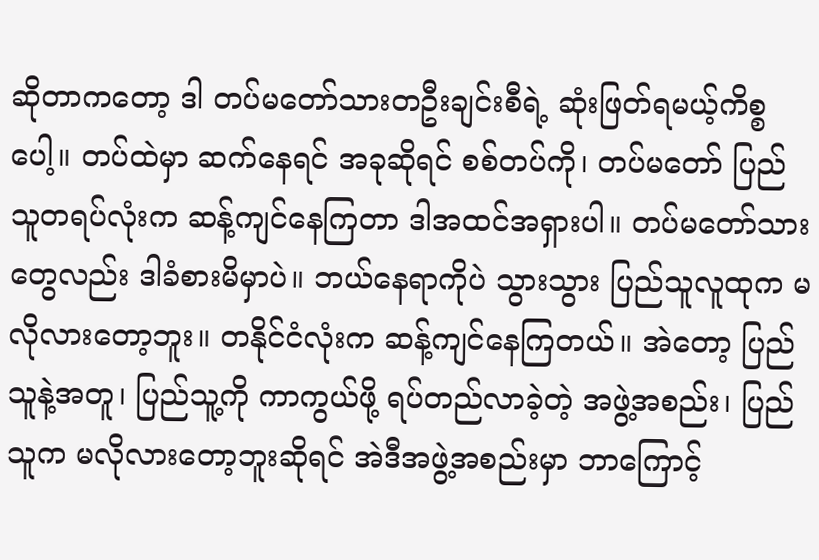ဆိုတာကတော့ ဒါ တပ်မတော်သားတဦးချင်းစီရဲ့ ဆုံးဖြတ်ရမယ့်ကိစ္စပေါ့။ တပ်ထဲမှာ ဆက်နေရင် အခုဆိုရင် စစ်တပ်ကို၊ တပ်မတော် ပြည်သူတရပ်လုံးက ဆန့်ကျင်နေကြတာ ဒါအထင်အရှားပါ။ တပ်မတော်သားတွေလည်း ဒါခံစားမိမှာပဲ။ ဘယ်နေရာကိုပဲ သွားသွား ပြည်သူလူထုက မလိုလားတော့ဘူး။ တနိုင်ငံလုံးက ဆန့်ကျင်နေကြတယ်။ အဲတော့ ပြည်သူနဲ့အတူ၊ ပြည်သူ့ကို ကာကွယ်ဖို့ ရပ်တည်လာခဲ့တဲ့ အဖွဲ့အစည်း၊ ပြည်သူက မလိုလားတော့ဘူးဆိုရင် အဲဒီအဖွဲ့အစည်းမှာ ဘာကြောင့်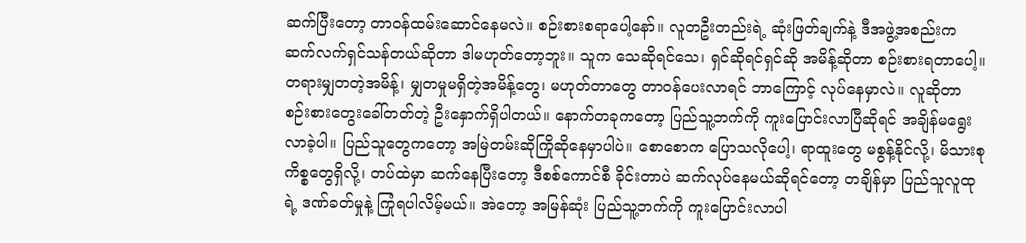ဆက်ပြီးတော့ တာဝန်ထမ်းဆောင်နေမလဲ။ စဉ်းစားစရာပေါ့နော်။ လူတဦးတည်းရဲ့ ဆုံးဖြတ်ချက်နဲ့ ဒီအဖွဲ့အစည်းက  ဆက်လက်ရှင်သန်တယ်ဆိုတာ ဒါမဟုတ်တော့ဘူး။ သူက သေဆိုရင်သေ၊ ရှင်ဆိုရင်ရှင်ဆို အမိန့်ဆိုတာ စဉ်းစားရတာပေါ့။ တရားမျှတတဲ့အမိန့်၊ မျှတမှုမရှိတဲ့အမိန့်တွေ၊ မဟုတ်တာတွေ တာဝန်ပေးလာရင် ဘာကြောင့် လုပ်နေမှာလဲ။ လူဆိုတာ စဉ်းစားတွေးခေါ်တတ်တဲ့ ဦးနှောက်ရှိပါတယ်။ နောက်တခုကတော့ ပြည်သူ့ဘက်ကို ကူးပြောင်းလာပြီဆိုရင် အချိန်မရွေး လာခဲ့ပါ။ ပြည်သူတွေကတော့ အမြဲတမ်းဆိုကြိုဆိုနေမှာပါပဲ။ စောစောက ပြောသလိုပေါ့၊ ရာထူးတွေ မစွန့်နိုင်လို့၊ မိသားစုကိစ္စတွေရှိလို့၊ တပ်ထဲမှာ ဆက်နေပြီးတော့ ဒီစစ်ကောင်စီ ခိုင်းတာပဲ ဆက်လုပ်နေမယ်ဆိုရင်တော့ တချိန်မှာ ပြည်သူလူထုရဲ့ ဒဏ်ခတ်မှုနဲ့ ကြုံရပါလိမ့်မယ်။ အဲတော့ အမြန်ဆုံး ပြည်သူ့ဘက်ကို ကူးပြောင်းလာပါ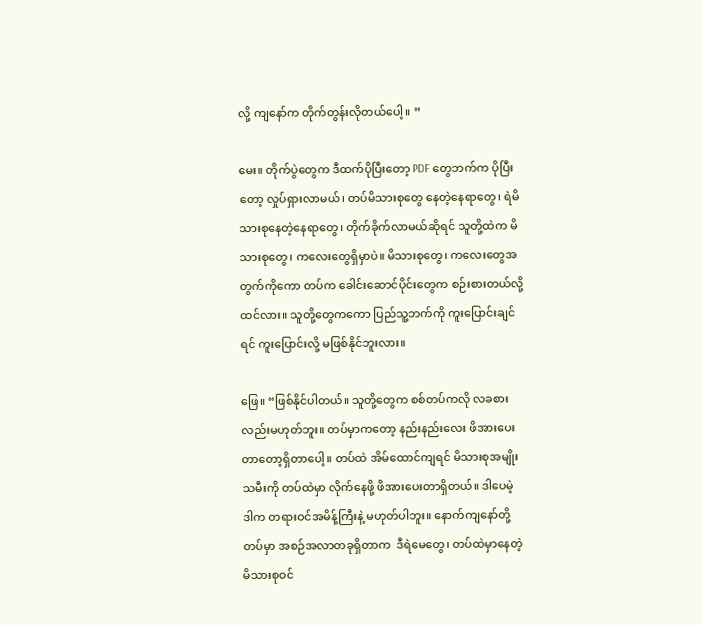လို့ ကျနော်က တိုက်တွန်းလိုတယ်ပေါ့။ ”

မေး။ တိုက်ပွဲတွေက ဒီထက်ပိုပြီးတော့ PDF တွေဘက်က ပိုပြီးတော့ လှုပ်ရှားလာမယ်၊ တပ်မိသားစုတွေ နေတဲ့နေရာတွေ၊ ရဲမိသားစုနေတဲ့နေရာတွေ၊ တိုက်ခိုက်လာမယ်ဆိုရင် သူတို့ထဲက မိသားစုတွေ၊ ကလေးတွေရှိမှာပဲ။ မိသားစုတွေ၊ ကလေးတွေအတွက်ကိုကော တပ်က ခေါင်းဆောင်ပိုင်းတွေက စဉ်းစားတယ်လို့ ထင်လား။ သူတို့တွေကကော ပြည်သူ့ဘက်ကို ကူးပြောင်းချင်ရင် ကူးပြောင်းလို့ မဖြစ်နိုင်ဘူးလား။

ဖြေ။ “ဖြစ်နိုင်ပါတယ်။ သူတို့တွေက စစ်တပ်ကလို လခစားလည်းမဟုတ်ဘူး။ တပ်မှာကတော့ နည်းနည်းလေး ဖိအားပေးတာတော့ရှိတာပေါ့။ တပ်ထဲ အိမ်ထောင်ကျရင် မိသားစုအမျိုးသမီးကို တပ်ထဲမှာ လိုက်နေဖို့ ဖိအားပေးတာရှိတယ်။ ဒါပေမဲ့ ဒါက တရားဝင်အမိန့်ကြီးနဲ့ မဟုတ်ပါဘူး။ နောက်ကျနော်တို့ တပ်မှာ အစဉ်အလာတခုရှိတာက  ဒီရဲမေတွေ၊ တပ်ထဲမှာနေတဲ့ မိသားစုဝင်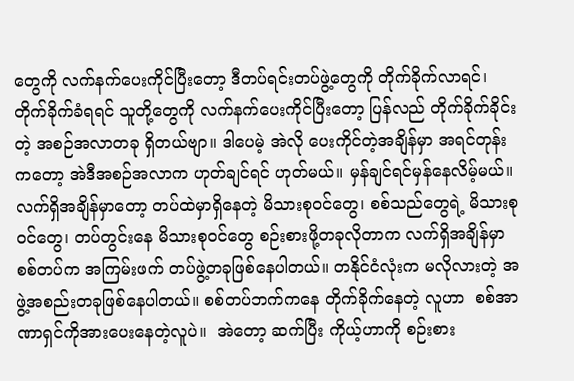တွေကို လက်နက်ပေးကိုင်ပြီးတော့ ဒီတပ်ရင်းတပ်ဖွဲ့တွေကို တိုက်ခိုက်လာရင်၊ တိုက်ခိုက်ခံရရင် သူတို့တွေကို လက်နက်ပေးကိုင်ပြီးတော့ ပြန်လည် တိုက်ခိုက်ခိုင်းတဲ့ အစဉ်အလာတခု ရှိတယ်ဗျာ။ ဒါပေမဲ့ အဲလို ပေးကိုင်တဲ့အချိန်မှာ အရင်တုန်းကတော့ အဲဒီအစဉ်အလာက ဟုတ်ချင်ရင် ဟုတ်မယ်။ မှန်ချင်ရင်မှန်နေလိမ့်မယ်။ လက်ရှိအချိန်မှာတော့ တပ်ထဲမှာရှိနေတဲ့ မိသားစုဝင်တွေ၊ စစ်သည်တွေရဲ့ မိသားစုဝင်တွေ၊ တပ်တွင်းနေ မိသားစုဝင်တွေ စဉ်းစားဖို့တခုလိုတာက လက်ရှိအချိန်မှာ စစ်တပ်က အကြမ်းဖက် တပ်ဖွဲ့တခုဖြစ်နေပါတယ်။ တနိုင်ငံလုံးက မလိုလားတဲ့ အဖွဲ့အစည်းတခုဖြစ်နေပါတယ်။ စစ်တပ်ဘက်ကနေ တိုက်ခိုက်နေတဲ့ လူဟာ  စစ်အာဏာရှင်ကိုအားပေးနေတဲ့လူပဲ။  အဲတော့ ဆက်ပြီး ကိုယ့်ဟာကို စဉ်းစား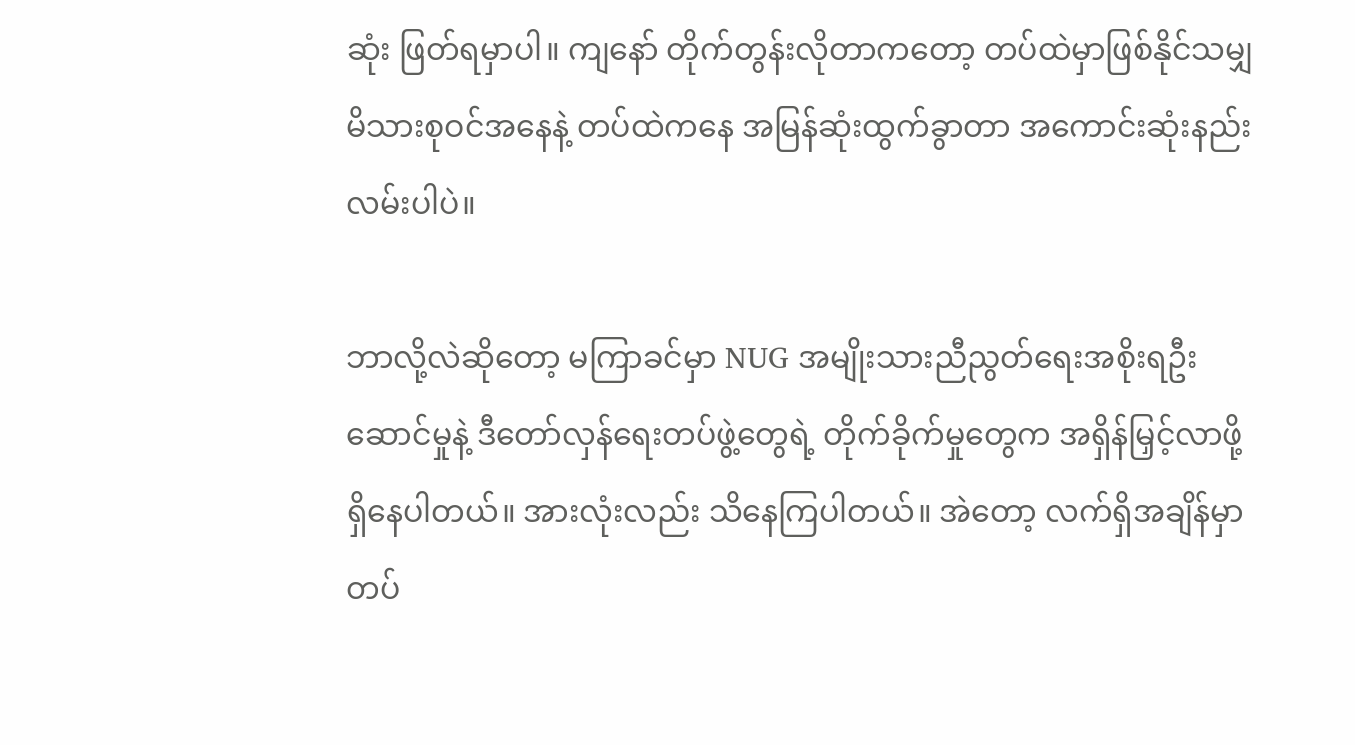ဆုံး ဖြတ်ရမှာပါ။ ကျနော် တိုက်တွန်းလိုတာကတော့ တပ်ထဲမှာဖြစ်နိုင်သမျှ  မိသားစုဝင်အနေနဲ့ တပ်ထဲကနေ အမြန်ဆုံးထွက်ခွာတာ အကောင်းဆုံးနည်းလမ်းပါပဲ။

ဘာလို့လဲဆိုတော့ မကြာခင်မှာ NUG အမျိုးသားညီညွတ်ရေးအစိုးရဦးဆောင်မှုနဲ့ ဒီတော်လှန်ရေးတပ်ဖွဲ့တွေရဲ့ တိုက်ခိုက်မှုတွေက အရှိန်မြှင့်လာဖို့ ရှိနေပါတယ်။ အားလုံးလည်း သိနေကြပါတယ်။ အဲတော့ လက်ရှိအချိန်မှာ တပ်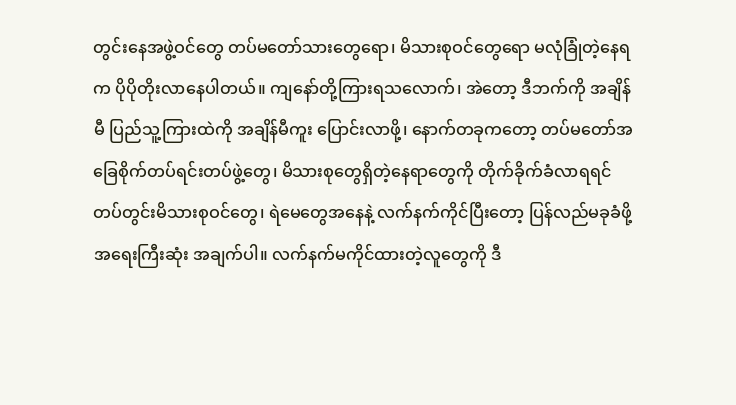တွင်းနေအဖွဲ့ဝင်တွေ တပ်မတော်သားတွေရော၊ မိသားစုဝင်တွေရော မလုံခြုံတဲ့နေရက ပိုပိုတိုးလာနေပါတယ်။ ကျနော်တို့ကြားရသလောက်၊ အဲတော့ ဒီဘက်ကို အချိန်မီ ပြည်သူ့ကြားထဲကို အချိန်မီကူး ပြောင်းလာဖို့၊ နောက်တခုကတော့ တပ်မတော်အခြေစိုက်တပ်ရင်းတပ်ဖွဲ့တွေ၊ မိသားစုတွေရှိတဲ့နေရာတွေကို တိုက်ခိုက်ခံလာရရင် တပ်တွင်းမိသားစုဝင်တွေ၊ ရဲမေတွေအနေနဲ့ လက်နက်ကိုင်ပြီးတော့ ပြန်လည်မခုခံဖို့ အရေးကြီးဆုံး အချက်ပါ။ လက်နက်မကိုင်ထားတဲ့လူတွေကို ဒီ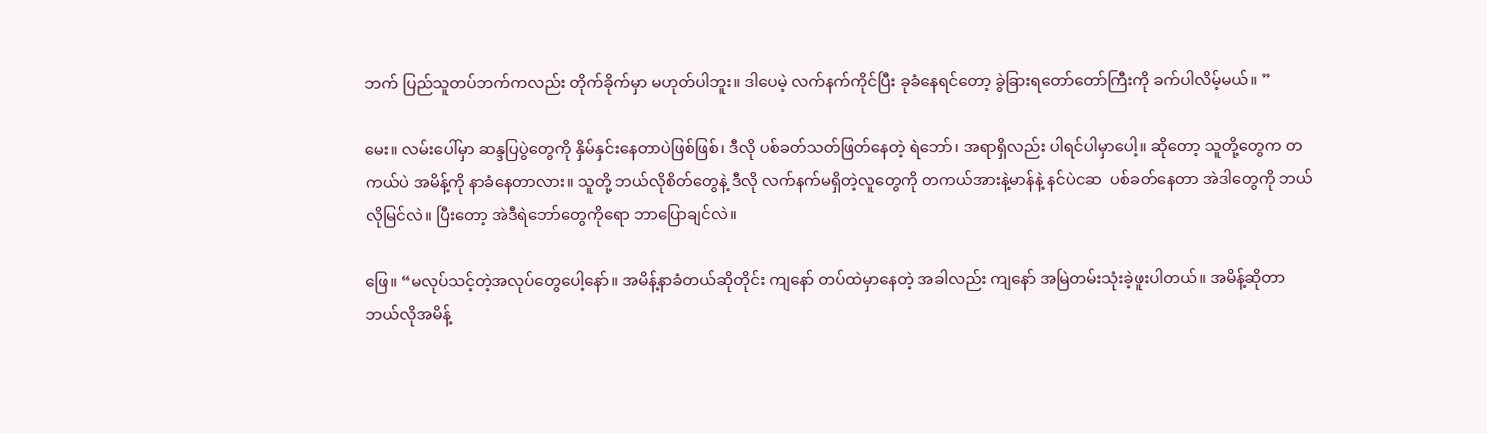ဘက် ပြည်သူတပ်ဘက်ကလည်း တိုက်ခိုက်မှာ မဟုတ်ပါဘူး။ ဒါပေမဲ့ လက်နက်ကိုင်ပြီး ခုခံနေရင်တော့ ခွဲခြားရတော်တော်ကြီးကို ခက်ပါလိမ့်မယ်။ ”

မေး။ လမ်းပေါ်မှာ ဆန္ဒပြပွဲတွေကို နှိမ်နှင်းနေတာပဲဖြစ်ဖြစ်၊ ဒီလို ပစ်ခတ်သတ်ဖြတ်နေတဲ့ ရဲဘော်၊ အရာရှိလည်း ပါရင်ပါမှာပေါ့။ ဆိုတော့ သူတို့တွေက တကယ်ပဲ အမိန့်ကို နာခံနေတာလား။ သူတို့ ဘယ်လိုစိတ်တွေနဲ့ ဒီလို လက်နက်မရှိတဲ့လူတွေကို တကယ်အားနဲ့မာန်နဲ့ နင်ပဲငဆ  ပစ်ခတ်နေတာ အဲဒါတွေကို ဘယ်လိုမြင်လဲ။ ပြီးတော့ အဲဒီရဲဘော်တွေကိုရော ဘာပြောချင်လဲ။

ဖြေ။ “မလုပ်သင့်တဲ့အလုပ်တွေပေါ့နော်။ အမိန့်နာခံတယ်ဆိုတိုင်း ကျနော် တပ်ထဲမှာနေတဲ့ အခါလည်း ကျနော် အမြဲတမ်းသုံးခဲ့ဖူးပါတယ်။ အမိန့်ဆိုတာ ဘယ်လိုအမိန့်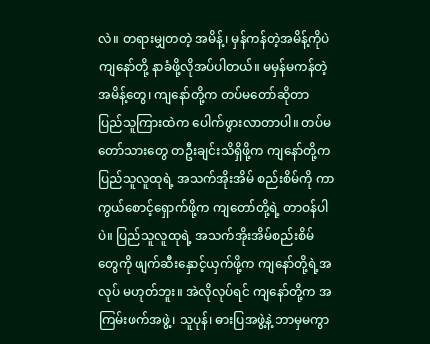လဲ။ တရားမျှတတဲ့ အမိန့်၊ မှန်ကန်တဲ့အမိန့်ကိုပဲ ကျနော်တို့ နာခံဖို့လိုအပ်ပါတယ်။ မမှန်မကန်တဲ့ အမိန့်တွေ၊ ကျနော်တို့က တပ်မတော်ဆိုတာ ပြည်သူကြားထဲက ပေါက်ဖွားလာတာပါ။ တပ်မတော်သားတွေ တဦးချင်းသိရှိဖို့က ကျနော်တို့က ပြည်သူလူထုရဲ့ အသက်အိုးအိမ် စည်းစိမ်ကို ကာကွယ်စောင့်ရှောက်ဖို့က ကျတော်တို့ရဲ့ တာဝန်ပါပဲ။ ပြည်သူလူထုရဲ့ အသက်အိုးအိမ်စည်းစိမ်တွေကို ဖျက်ဆီးနှောင့်ယှက်ဖို့က ကျနော်တို့ရဲ့အလုပ် မဟုတ်ဘူး။ အဲလိုလုပ်ရင် ကျနော်တို့က အကြမ်းဖက်အဖွဲ့၊ သူပုန်၊ ဓားပြအဖွဲ့နဲ့ ဘာမှမကွာ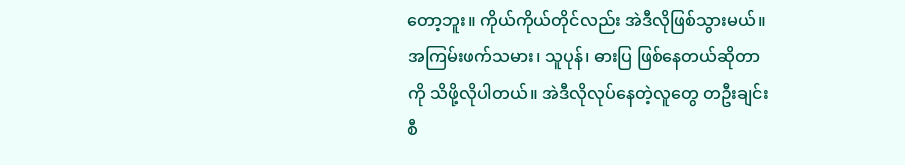တော့ဘူး။ ကိုယ်ကိုယ်တိုင်လည်း အဲဒီလိုဖြစ်သွားမယ်။ အကြမ်းဖက်သမား၊ သူပုန်၊ ဓားပြ ဖြစ်နေတယ်ဆိုတာကို သိဖို့လိုပါတယ်။ အဲဒီလိုလုပ်နေတဲ့လူတွေ တဦးချင်းစီ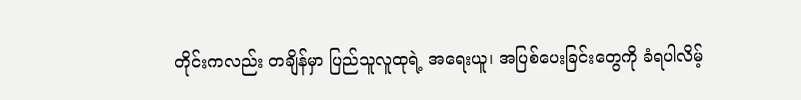တိုင်းကလည်း တချိန်မှာ ပြည်သူလူထုရဲ့ အရေးယူ၊ အပြစ်ပေးခြင်းတွေကို ခံရပါလိမ့်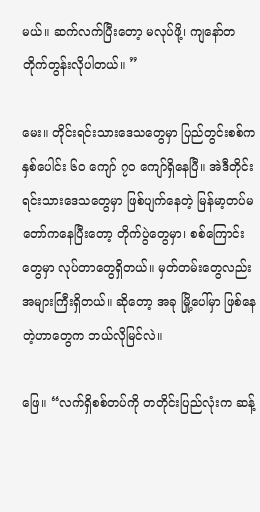မယ်။ ဆက်လက်ပြီးတော့ မလုပ်ဖို့၊ ကျနော်တ တိုက်တွန်းလိုပါတယ်။ ”

မေး။ တိုင်းရင်းသားဒေသတွေမှာ ပြည်တွင်းစစ်က နှစ်ပေါင်း ၆၀ ကျော် ၇၀ ကျော်ရှိနေပြီ။ အဲဒီတိုင်းရင်းသားဒေသတွေမှာ ဖြစ်ပျက်နေတဲ့ မြန်မာ့တပ်မတော်ကနေပြီးတော့ တိုက်ပွဲတွေမှာ၊ စစ်ကြောင်းတွေမှာ လုပ်တာတွေရှိတယ်။ မှတ်တမ်းတွေလည်း အများကြီးရှိတယ်။ ဆိုတော့ အခု မြို့ပေါ်မှာ ဖြစ်နေတဲ့ဟာတွေက ဘယ်လိုမြင်လဲ။

ဖြေ။ “လက်ရှိစစ်တပ်ကို တတိုင်းပြည်လုံးက ဆန့်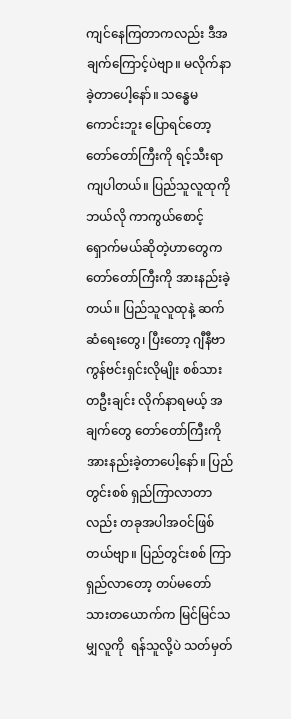ကျင်နေကြတာကလည်း ဒီအချက်ကြောင့်ပဲဗျာ။ မလိုက်နာခဲ့တာပေါ့နော်။ သန္ဓေမကောင်းဘူး ပြောရင်တော့ တော်တော်ကြီးကို ရင့်သီးရာကျပါတယ်။ ပြည်သူလူထုကို ဘယ်လို ကာကွယ်စောင့်ရှောက်မယ်ဆိုတဲ့ဟာတွေက တော်တော်ကြီးကို အားနည်းခဲ့တယ်။ ပြည်သူလူထုနဲ့ ဆက်ဆံရေးတွေ၊ ပြီးတော့ ဂျီနီဗာကွန်ဗင်းရှင်းလိုမျိုး စစ်သား တဦးချင်း လိုက်နာရမယ့် အချက်တွေ တော်တော်ကြီးကို အားနည်းခဲ့တာပေါ့နော်။ ပြည်တွင်းစစ် ရှည်ကြာလာတာလည်း တခုအပါအဝင်ဖြစ်တယ်ဗျာ။ ပြည်တွင်းစစ် ကြာရှည်လာတော့ တပ်မတော်သားတယောက်က မြင်မြင်သမျှလူကို  ရန်သူလို့ပဲ သတ်မှတ်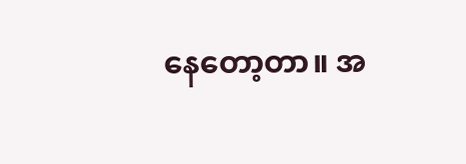နေတော့တာ။ အ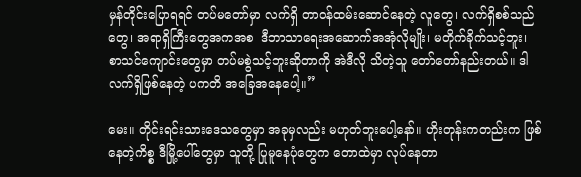မှန်တိုင်းပြောရရင် တပ်မတော်မှာ လက်ရှိ တာဝန်ထမ်းဆောင်နေတဲ့ လူတွေ၊ လက်ရှိစစ်သည်တွေ၊ အရာရှိကြီးတွေအကအစ  ဒီဘာသာရေးအဆောက်အအုံလိုမျိုး၊ မတိုက်ခိုက်သင့်ဘူး၊ စာသင်ကျောင်းတွေမှာ တပ်မစွဲသင့်ဘူးဆိုတာကို အဲဒီလို သိတဲ့သူ တော်တော်နည်းတယ်။ ဒါလက်ရှိဖြစ်နေတဲ့ ပကတိ အခြေအနေပေါ့။”

မေး။ တိုင်းရင်းသားဒေသတွေမှာ အခုမှလည်း မဟုတ်ဘူးပေါ့နော်။ ဟိုးတုန်းကတည်းက ဖြစ်နေတဲ့ကိစ္စ ဒီမြို့ပေါ်တွေမှာ သူတို့ ပြုမူနေပုံတွေက တောထဲမှာ လုပ်နေတာ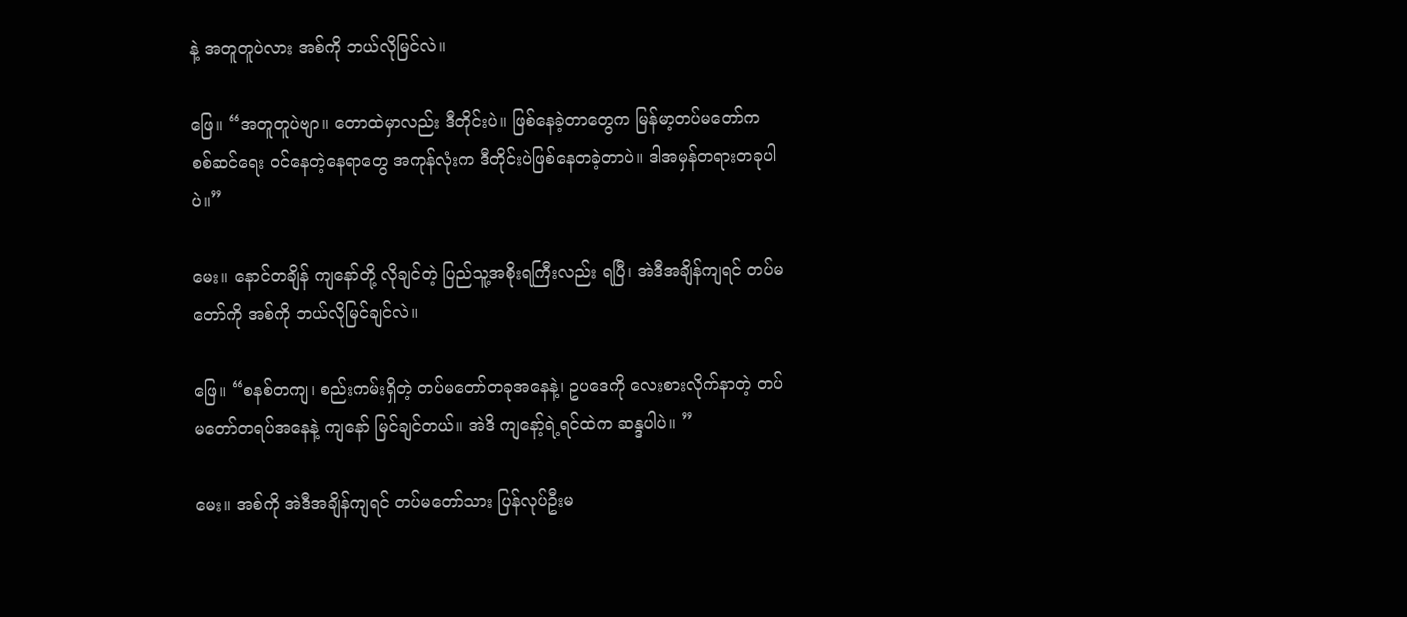နဲ့ အတူတူပဲလား အစ်ကို ဘယ်လိုမြင်လဲ။

ဖြေ။ “အတူတူပဲဗျာ။ တောထဲမှာလည်း ဒီတိုင်းပဲ။ ဖြစ်နေခဲ့တာတွေက မြန်မာ့တပ်မတော်က စစ်ဆင်ရေး ဝင်နေတဲ့နေရာတွေ အကုန်လုံးက ဒီတိုင်းပဲဖြစ်နေတခဲ့တာပဲ။ ဒါအမှန်တရားတခုပါပဲ။”

မေး။ နောင်တချိန် ကျနော်တို့ လိုချင်တဲ့ ပြည်သူ့အစိုးရကြီးလည်း ရပြီ၊ အဲဒီအချိန်ကျရင် တပ်မတော်ကို အစ်ကို ဘယ်လိုမြင်ချင်လဲ။

ဖြေ။ “စနစ်တကျ၊ စည်းကမ်းရှိတဲ့ တပ်မတော်တခုအနေနဲ့၊ ဥပဒေကို လေးစားလိုက်နာတဲ့ တပ်မတော်တရပ်အနေနဲ့ ကျနော် မြင်ချင်တယ်။ အဲဒိ ကျနော့်ရဲ့ရင်ထဲက ဆန္ဒပါပဲ။ ”

မေး။ အစ်ကို အဲဒီအချိန်ကျရင် တပ်မတော်သား ပြန်လုပ်ဦးမ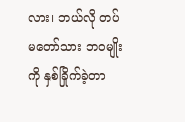လား၊ ဘယ်လို တပ်မတော်သား ဘဝမျိုးကို နှစ်ခြိုက်ခဲ့တာ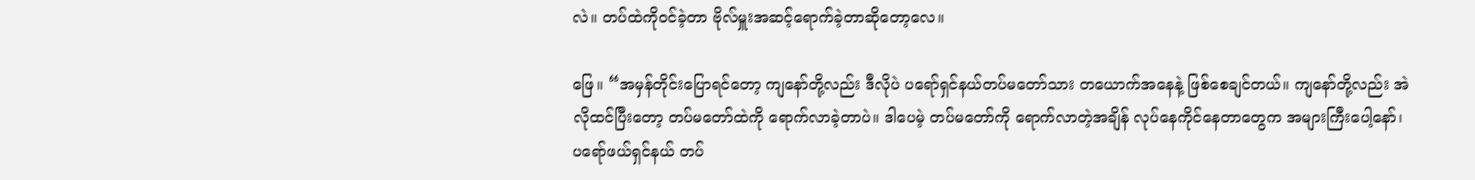လဲ။ တပ်ထဲကိုဝင်ခဲ့တာ ဗိုလ်မှူးအဆင့်ရောက်ခဲ့တာဆိုတော့လေ။

ဖြေ။ “အမှန်တိုင်းပြောရင်တော့ ကျနော်တို့လည်း ဒီလိုပဲ ပရော်ရှင်နယ်တပ်မတော်သား တယောက်အနေနဲ့ ဖြစ်စေချင်တယ်။ ကျနော်တို့လည်း အဲလိုထင်ပြီးတော့ တပ်မတော်ထဲကို ရောက်လာခဲ့တာပဲ။ ဒါပေမဲ့ တပ်မတော်ကို ရောက်လာတဲ့အချိန် လုပ်နေကိုင်နေတာတွေက အများကြီးပေါ့နော်၊ ပရော်ဖယ်ရှင်နယ် တပ်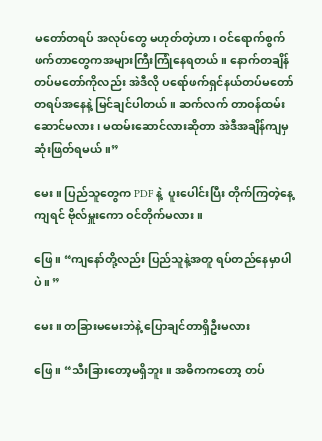မတော်တရပ် အလုပ်တွေ မဟုတ်တဲ့ဟာ၊ ဝင်ရောက်စွက်ဖက်တာတွေကအများကြီးကြုံနေရတယ်။ နောက်တချိန် တပ်မတော်ကိုလည်း အဲဒီလို ပရော်ဖက်ရှင်နယ်တပ်မတော်တရပ်အနေနဲ့ မြင်ချင်ပါတယ်။ ဆက်လက် တာဝန်ထမ်းဆောင်မလား၊ မထမ်းဆောင်လားဆိုတာ အဲဒီအချိန်ကျမှ ဆုံးဖြတ်ရမယ်။”

မေး။ ပြည်သူတွေက PDF နဲ့  ပူးပေါင်းပြီး တိုက်ကြတဲ့နေ့ကျရင် ဗိုလ်မှူးကော ဝင်တိုက်မလား။

ဖြေ။ “ကျနော်တို့လည်း ပြည်သူနဲ့အတူ ရပ်တည်နေမှာပါပဲ။ ”

မေး။ တခြားမမေးဘဲနဲ့ ပြောချင်တာရှိဦးမလား

ဖြေ။ “သီးခြားတော့မရှိဘူး။ အဓိကကတော့ တပ်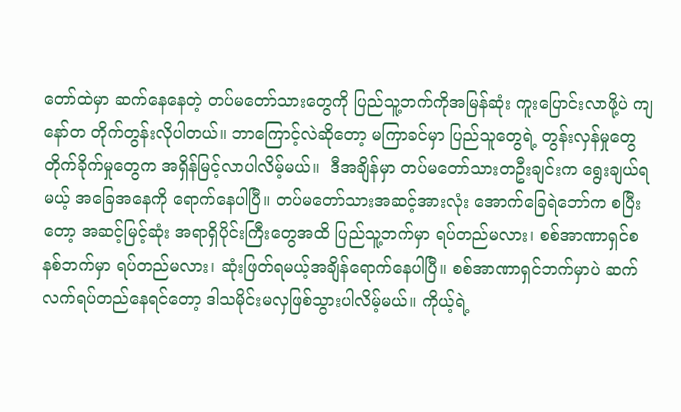တော်ထဲမှာ ဆက်နေနေတဲ့ တပ်မတော်သားတွေကို ပြည်သူ့ဘက်ကိုအမြန်ဆုံး ကူးပြောင်းလာဖို့ပဲ ကျနော်တ တိုက်တွန်းလိုပါတယ်။ ဘာကြောင့်လဲဆိုတော့ မကြာခင်မှာ ပြည်သူတွေရဲ့ တွန်းလှန်မှုတွေ တိုက်ခိုက်မှုတွေက အရှိန်မြင့်လာပါလိမ့်မယ်။  ဒီအချိန်မှာ တပ်မတော်သားတဦးချင်းက ရွေးချယ်ရမယ့် အခြေအနေကို ရောက်နေပါပြီ။ တပ်မတော်သားအဆင့်အားလုံး အောက်ခြေရဲဘော်က စပြီးတော့ အဆင့်မြင့်ဆုံး အရာရှိပိုင်းကြီးတွေအထိ ပြည်သူ့ဘက်မှာ ရပ်တည်မလား၊ စစ်အာဏာရှင်စနစ်ဘက်မှာ ရပ်တည်မလား၊ ဆုံးဖြတ်ရမယ့်အချိန်ရောက်နေပါပြီ။ စစ်အာဏာရှင်ဘက်မှာပဲ ဆက်လက်ရပ်တည်နေရင်တော့ ဒါသမိုင်းမလှဖြစ်သွားပါလိမ့်မယ်။ ကိုယ့်ရဲ့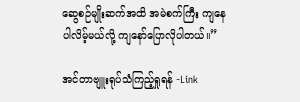ဆွေစဉ်မျိုးဆက်အထိ အမဲစက်ကြီး ကျနေပါလိမ့်မယ်လို့ ကျနော်ပြောလိုပါတယ်။”

အင်တာဗျူးရုပ်သံကြည့်ရှုရန် -Link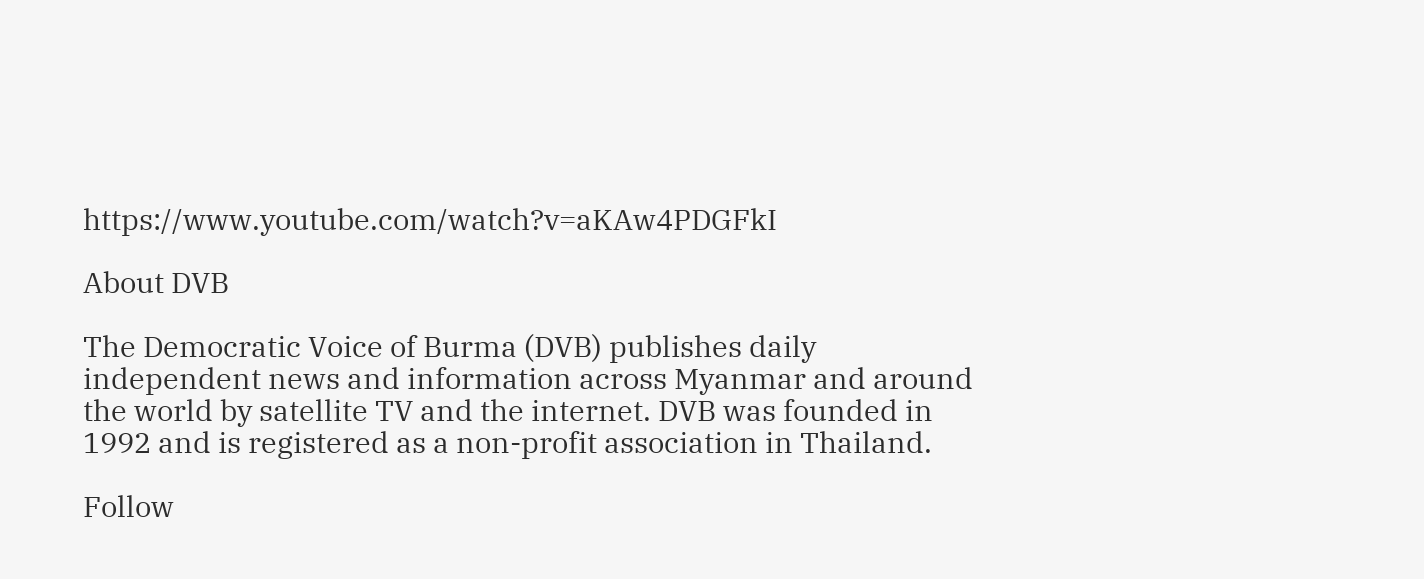https://www.youtube.com/watch?v=aKAw4PDGFkI

About DVB

The Democratic Voice of Burma (DVB) publishes daily independent news and information across Myanmar and around the world by satellite TV and the internet. DVB was founded in 1992 and is registered as a non-profit association in Thailand.

Follow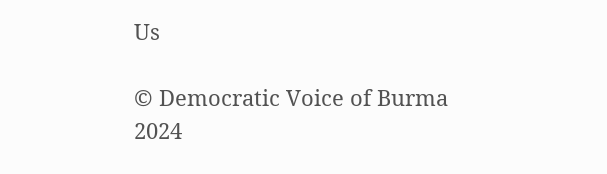Us

© Democratic Voice of Burma 2024